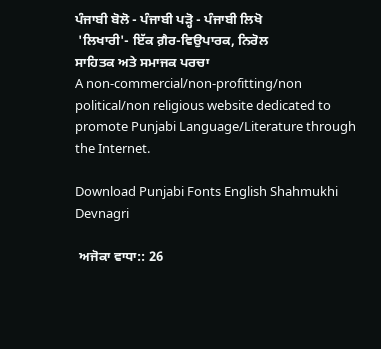ਪੰਜਾਬੀ ਬੋਲੋ - ਪੰਜਾਬੀ ਪੜ੍ਹੋ - ਪੰਜਾਬੀ ਲਿਖੋ
 'ਲਿਖਾਰੀ'- ਇੱਕ ਗ਼ੈਰ-ਵਿਉਪਾਰਕ, ਨਿਰੋਲ
ਸਾਹਿਤਕ ਅਤੇ ਸਮਾਜਕ ਪਰਚਾ
A non-commercial/non-profitting/non political/non religious website dedicated to promote Punjabi Language/Literature through the Internet.

Download Punjabi Fonts English Shahmukhi Devnagri

 ਅਜੋਕਾ ਵਾਧਾ:: 26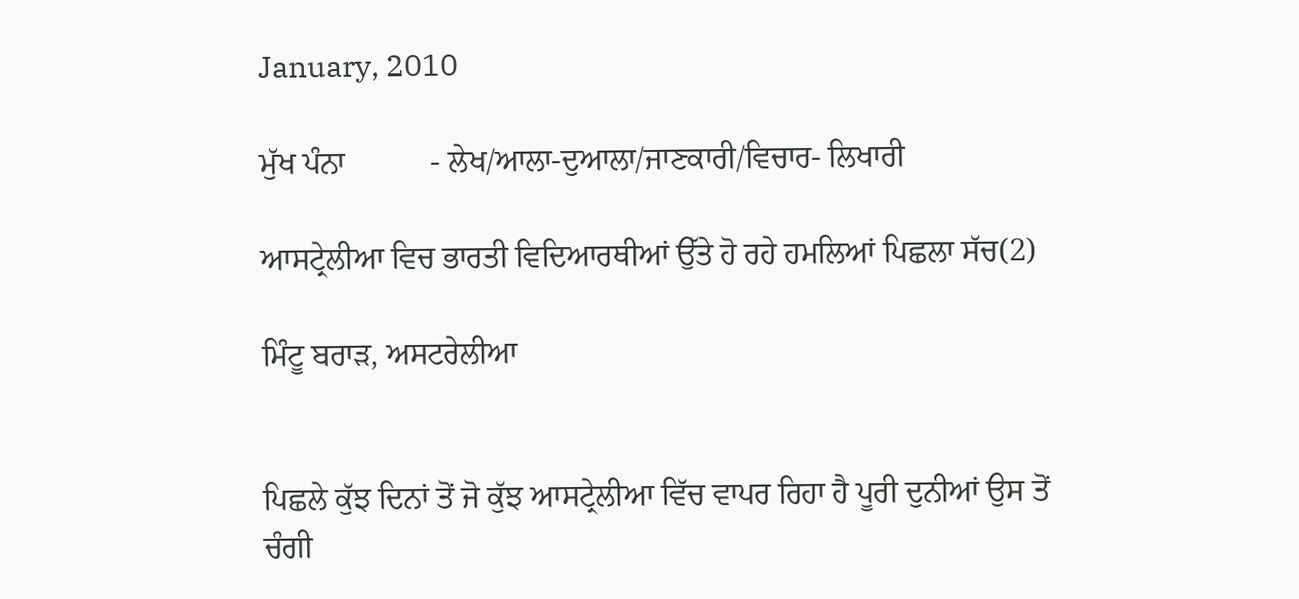January, 2010

ਮੁੱਖ ਪੰਨਾ           - ਲੇਖ/ਆਲਾ-ਦੁਆਲਾ/ਜਾਣਕਾਰੀ/ਵਿਚਾਰ- ਲਿਖਾਰੀ

ਆਸਟ੍ਰੇਲੀਆ ਵਿਚ ਭਾਰਤੀ ਵਿਦਿਆਰਥੀਆਂ ਉੱਤੇ ਹੋ ਰਹੇ ਹਮਲਿਆਂ ਪਿਛਲਾ ਸੱਚ(2)

ਮਿੰਟੂ ਬਰਾੜ, ਅਸਟਰੇਲੀਆ


ਪਿਛਲੇ ਕੁੱਝ ਦਿਨਾਂ ਤੋਂ ਜੋ ਕੁੱਝ ਆਸਟ੍ਰੇਲੀਆ ਵਿੱਚ ਵਾਪਰ ਰਿਹਾ ਹੈ ਪੂਰੀ ਦੁਨੀਆਂ ਉਸ ਤੋਂ ਚੰਗੀ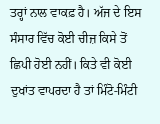ਤਰ੍ਹਾਂ ਨਾਲ ਵਾਕਫ਼ ਹੈ। ਅੱਜ ਦੇ ਇਸ ਸੰਸਾਰ ਵਿੱਚ ਕੋਈ ਚੀਜ਼ ਕਿਸੇ ਤੋਂ ਛਿਪੀ ਹੋਈ ਨਹੀਂ। ਕਿਤੇ ਵੀ ਕੋਈ ਦੁਖਾਂਤ ਵਾਪਰਦਾ ਹੈ ਤਾਂ ਮਿੰਟੋ-ਮਿੰਟੀ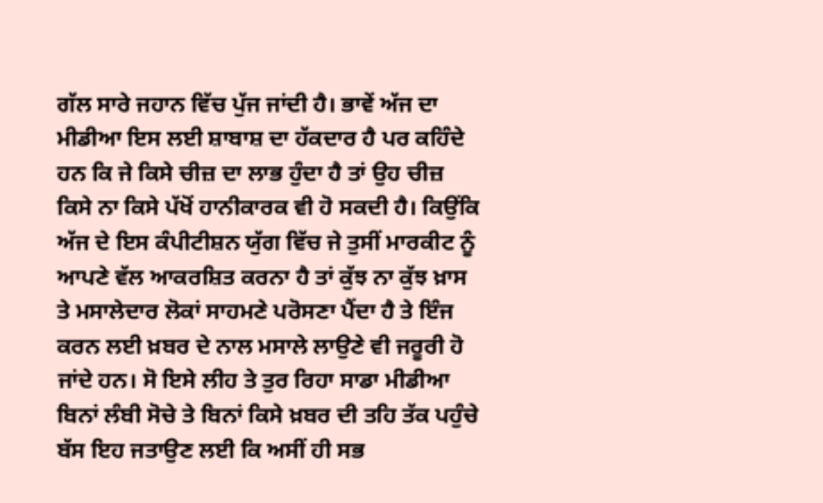ਗੱਲ ਸਾਰੇ ਜਹਾਨ ਵਿੱਚ ਪੁੱਜ ਜਾਂਦੀ ਹੈ। ਭਾਵੇਂ ਅੱਜ ਦਾ ਮੀਡੀਆ ਇਸ ਲਈ ਸ਼ਾਬਾਸ਼ ਦਾ ਹੱਕਦਾਰ ਹੈ ਪਰ ਕਹਿੰਦੇ ਹਨ ਕਿ ਜੇ ਕਿਸੇ ਚੀਜ਼ ਦਾ ਲਾਭ ਹੁੰਦਾ ਹੈ ਤਾਂ ਉਹ ਚੀਜ਼ ਕਿਸੇ ਨਾ ਕਿਸੇ ਪੱਖੋਂ ਹਾਨੀਕਾਰਕ ਵੀ ਹੋ ਸਕਦੀ ਹੈ। ਕਿਉਂਕਿ ਅੱਜ ਦੇ ਇਸ ਕੰਪੀਟੀਸ਼ਨ ਯੁੱਗ ਵਿੱਚ ਜੇ ਤੁਸੀਂ ਮਾਰਕੀਟ ਨੂੰ ਆਪਣੇ ਵੱਲ ਆਕਰਸ਼ਿਤ ਕਰਨਾ ਹੈ ਤਾਂ ਕੁੱਝ ਨਾ ਕੁੱਝ ਖ਼ਾਸ ਤੇ ਮਸਾਲੇਦਾਰ ਲੋਕਾਂ ਸਾਹਮਣੇ ਪਰੋਸਣਾ ਪੈਂਦਾ ਹੈ ਤੇ ਇੰਜ ਕਰਨ ਲਈ ਖ਼ਬਰ ਦੇ ਨਾਲ ਮਸਾਲੇ ਲਾਉਣੇ ਵੀ ਜਰੂਰੀ ਹੋ ਜਾਂਦੇ ਹਨ। ਸੋ ਇਸੇ ਲੀਹ ਤੇ ਤੁਰ ਰਿਹਾ ਸਾਡਾ ਮੀਡੀਆ ਬਿਨਾਂ ਲੰਬੀ ਸੋਚੇ ਤੇ ਬਿਨਾਂ ਕਿਸੇ ਖ਼ਬਰ ਦੀ ਤਹਿ ਤੱਕ ਪਹੁੰਚੇ ਬੱਸ ਇਹ ਜਤਾਉਣ ਲਈ ਕਿ ਅਸੀਂ ਹੀ ਸਭ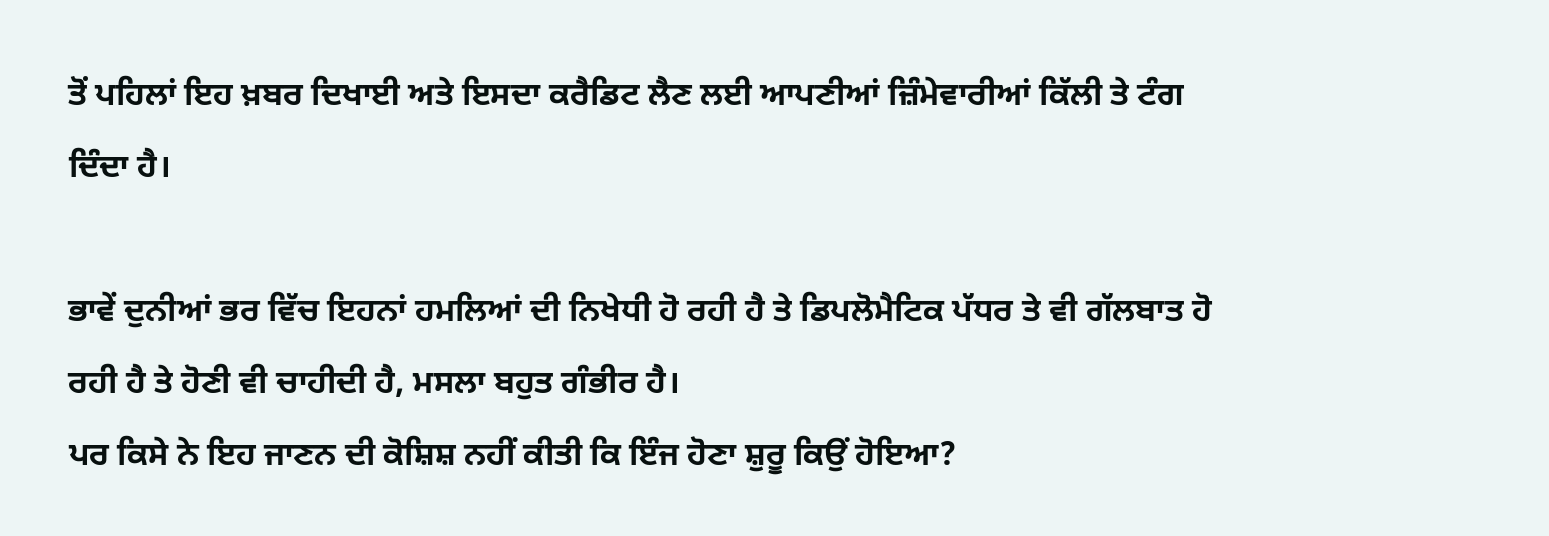ਤੋਂ ਪਹਿਲਾਂ ਇਹ ਖ਼ਬਰ ਦਿਖਾਈ ਅਤੇ ਇਸਦਾ ਕਰੈਡਿਟ ਲੈਣ ਲਈ ਆਪਣੀਆਂ ਜ਼ਿੰਮੇਵਾਰੀਆਂ ਕਿੱਲੀ ਤੇ ਟੰਗ ਦਿੰਦਾ ਹੈ।

ਭਾਵੇਂ ਦੁਨੀਆਂ ਭਰ ਵਿੱਚ ਇਹਨਾਂ ਹਮਲਿਆਂ ਦੀ ਨਿਖੇਧੀ ਹੋ ਰਹੀ ਹੈ ਤੇ ਡਿਪਲੋਮੈਟਿਕ ਪੱਧਰ ਤੇ ਵੀ ਗੱਲਬਾਤ ਹੋ ਰਹੀ ਹੈ ਤੇ ਹੋਣੀ ਵੀ ਚਾਹੀਦੀ ਹੈ, ਮਸਲਾ ਬਹੁਤ ਗੰਭੀਰ ਹੈ।
ਪਰ ਕਿਸੇ ਨੇ ਇਹ ਜਾਣਨ ਦੀ ਕੋਸ਼ਿਸ਼ ਨਹੀਂ ਕੀਤੀ ਕਿ ਇੰਜ ਹੋਣਾ ਸ਼ੁਰੂ ਕਿਉਂ ਹੋਇਆ?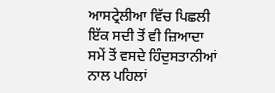ਆਸਟ੍ਰੇਲੀਆ ਵਿੱਚ ਪਿਛਲੀ ਇੱਕ ਸਦੀ ਤੋਂ ਵੀ ਜ਼ਿਆਦਾ ਸਮੇਂ ਤੋਂ ਵਸਦੇ ਹਿੰਦੁਸਤਾਨੀਆਂ ਨਾਲ ਪਹਿਲਾਂ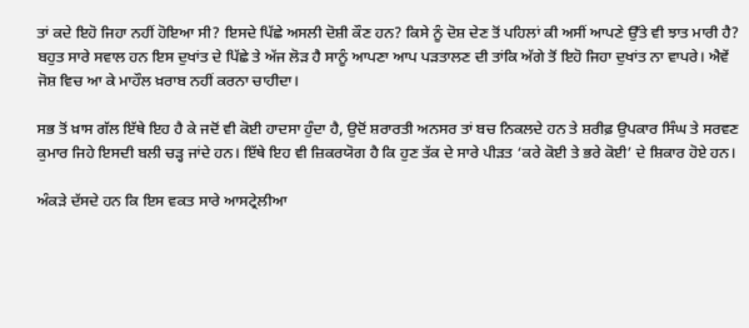ਤਾਂ ਕਦੇ ਇਹੋ ਜਿਹਾ ਨਹੀਂ ਹੋਇਆ ਸੀ? ਇਸਦੇ ਪਿੱਛੇ ਅਸਲੀ ਦੋਸ਼ੀ ਕੌਣ ਹਨ? ਕਿਸੇ ਨੂੰ ਦੋਸ਼ ਦੇਣ ਤੋਂ ਪਹਿਲਾਂ ਕੀ ਅਸੀਂ ਆਪਣੇ ਉੱਤੇ ਵੀ ਝਾਤ ਮਾਰੀ ਹੈ? ਬਹੁਤ ਸਾਰੇ ਸਵਾਲ ਹਨ ਇਸ ਦੁਖਾਂਤ ਦੇ ਪਿੱਛੇ ਤੇ ਅੱਜ ਲੋੜ ਹੈ ਸਾਨੂੰ ਆਪਣਾ ਆਪ ਪੜਤਾਲਣ ਦੀ ਤਾਂਕਿ ਅੱਗੇ ਤੋਂ ਇਹੋ ਜਿਹਾ ਦੁਖਾਂਤ ਨਾ ਵਾਪਰੇ। ਐਵੇਂ ਜੋਸ਼ ਵਿਚ ਆ ਕੇ ਮਾਹੌਲ ਖ਼ਰਾਬ ਨਹੀਂ ਕਰਨਾ ਚਾਹੀਦਾ।

ਸਭ ਤੋਂ ਖ਼ਾਸ ਗੱਲ ਇੱਥੇ ਇਹ ਹੈ ਕੇ ਜਦੋਂ ਵੀ ਕੋਈ ਹਾਦਸਾ ਹੁੰਦਾ ਹੈ, ਉਦੋਂ ਸ਼ਰਾਰਤੀ ਅਨਸਰ ਤਾਂ ਬਚ ਨਿਕਲਦੇ ਹਨ ਤੇ ਸ਼ਰੀਫ਼ ਉਪਕਾਰ ਸਿੰਘ ਤੇ ਸਰਵਣ ਕੁਮਾਰ ਜਿਹੇ ਇਸਦੀ ਬਲੀ ਚੜ੍ਹ ਜਾਂਦੇ ਹਨ। ਇੱਥੇ ਇਹ ਵੀ ਜ਼ਿਕਰਯੋਗ ਹੈ ਕਿ ਹੁਣ ਤੱਕ ਦੇ ਸਾਰੇ ਪੀੜਤ ‘ਕਰੇ ਕੋਈ ਤੇ ਭਰੇ ਕੋਈ’ ਦੇ ਸ਼ਿਕਾਰ ਹੋਏ ਹਨ।

ਅੰਕੜੇ ਦੱਸਦੇ ਹਨ ਕਿ ਇਸ ਵਕਤ ਸਾਰੇ ਆਸਟ੍ਰੇਲੀਆ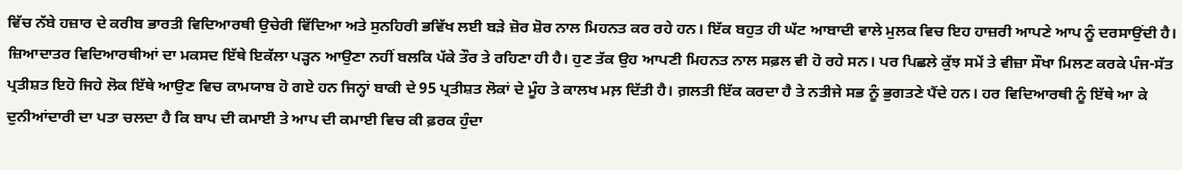ਵਿੱਚ ਨੱਬੇ ਹਜ਼ਾਰ ਦੇ ਕਰੀਬ ਭਾਰਤੀ ਵਿਦਿਆਰਥੀ ਉਚੇਰੀ ਵਿੱਦਿਆ ਅਤੇ ਸੁਨਹਿਰੀ ਭਵਿੱਖ ਲਈ ਬੜੇ ਜ਼ੋਰ ਸ਼ੋਰ ਨਾਲ ਮਿਹਨਤ ਕਰ ਰਹੇ ਹਨ। ਇੱਕ ਬਹੁਤ ਹੀ ਘੱਟ ਆਬਾਦੀ ਵਾਲੇ ਮੁਲਕ ਵਿਚ ਇਹ ਹਾਜ਼ਰੀ ਆਪਣੇ ਆਪ ਨੂੰ ਦਰਸਾਉਂਦੀ ਹੈ। ਜ਼ਿਆਦਾਤਰ ਵਿਦਿਆਰਥੀਆਂ ਦਾ ਮਕਸਦ ਇੱਥੇ ਇਕੱਲਾ ਪੜ੍ਹਨ ਆਉਣਾ ਨਹੀਂ ਬਲਕਿ ਪੱਕੇ ਤੌਰ ਤੇ ਰਹਿਣਾ ਹੀ ਹੈ। ਹੁਣ ਤੱਕ ਉਹ ਆਪਣੀ ਮਿਹਨਤ ਨਾਲ ਸਫ਼ਲ ਵੀ ਹੋ ਰਹੇ ਸਨ। ਪਰ ਪਿਛਲੇ ਕੁੱਝ ਸਮੇਂ ਤੇ ਵੀਜ਼ਾ ਸੌਖਾ ਮਿਲਣ ਕਰਕੇ ਪੰਜ-ਸੱਤ ਪ੍ਰਤੀਸ਼ਤ ਇਹੋ ਜਿਹੇ ਲੋਕ ਇੱਥੇ ਆਉਣ ਵਿਚ ਕਾਮਯਾਬ ਹੋ ਗਏ ਹਨ ਜਿਨ੍ਹਾਂ ਬਾਕੀ ਦੇ 95 ਪ੍ਰਤੀਸ਼ਤ ਲੋਕਾਂ ਦੇ ਮੂੰਹ ਤੇ ਕਾਲਖ ਮਲ਼ ਦਿੱਤੀ ਹੈ। ਗ਼ਲਤੀ ਇੱਕ ਕਰਦਾ ਹੈ ਤੇ ਨਤੀਜੇ ਸਭ ਨੂੰ ਭੁਗਤਣੇ ਪੈਂਦੇ ਹਨ। ਹਰ ਵਿਦਿਆਰਥੀ ਨੂੰ ਇੱਥੇ ਆ ਕੇ ਦੁਨੀਆਂਦਾਰੀ ਦਾ ਪਤਾ ਚਲਦਾ ਹੈ ਕਿ ਬਾਪ ਦੀ ਕਮਾਈ ਤੇ ਆਪ ਦੀ ਕਮਾਈ ਵਿਚ ਕੀ ਫ਼ਰਕ ਹੁੰਦਾ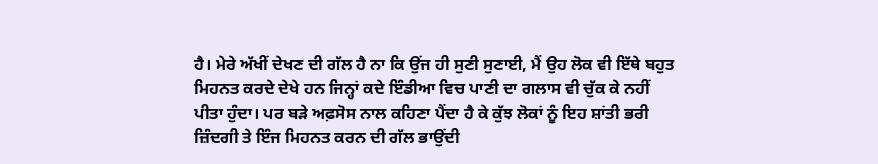ਹੈ। ਮੇਰੇ ਅੱਖੀਂ ਦੇਖਣ ਦੀ ਗੱਲ ਹੈ ਨਾ ਕਿ ਉਂਜ ਹੀ ਸੁਣੀ ਸੁਣਾਈ, ਮੈਂ ਉਹ ਲੋਕ ਵੀ ਇੱਥੇ ਬਹੁਤ ਮਿਹਨਤ ਕਰਦੇ ਦੇਖੇ ਹਨ ਜਿਨ੍ਹਾਂ ਕਦੇ ਇੰਡੀਆ ਵਿਚ ਪਾਣੀ ਦਾ ਗਲਾਸ ਵੀ ਚੁੱਕ ਕੇ ਨਹੀਂ ਪੀਤਾ ਹੁੰਦਾ। ਪਰ ਬੜੇ ਅਫ਼ਸੋਸ ਨਾਲ ਕਹਿਣਾ ਪੈਂਦਾ ਹੈ ਕੇ ਕੁੱਝ ਲੋਕਾਂ ਨੂੰ ਇਹ ਸ਼ਾਂਤੀ ਭਰੀ ਜ਼ਿੰਦਗੀ ਤੇ ਇੰਜ ਮਿਹਨਤ ਕਰਨ ਦੀ ਗੱਲ ਭਾਉਂਦੀ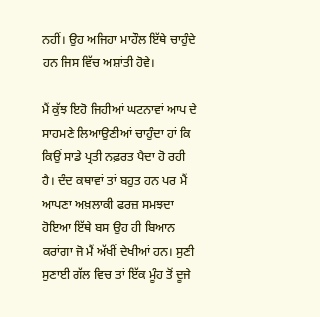ਨਹੀਂ। ਉਹ ਅਜਿਹਾ ਮਾਹੌਲ ਇੱਥੇ ਚਾਹੁੰਦੇ ਹਨ ਜਿਸ ਵਿੱਚ ਅਸ਼ਾਂਤੀ ਹੋਵੇ।

ਮੈਂ ਕੁੱਝ ਇਹੋ ਜਿਹੀਆਂ ਘਟਨਾਵਾਂ ਆਪ ਦੇ ਸਾਹਮਣੇ ਲਿਆਉਣੀਆਂ ਚਾਹੁੰਦਾ ਹਾਂ ਕਿ ਕਿਉਂ ਸਾਡੇ ਪ੍ਰਤੀ ਨਫ਼ਰਤ ਪੈਦਾ ਹੋ ਰਹੀ ਹੈ। ਦੰਦ ਕਥਾਵਾਂ ਤਾਂ ਬਹੁਤ ਹਨ ਪਰ ਮੈਂ ਆਪਣਾ ਅਖ਼ਲਾਕੀ ਫਰਜ਼ ਸਮਝਦਾ ਹੋਇਆ ਇੱਥੇ ਬਸ ਉਹ ਹੀ ਬਿਆਨ ਕਰਾਂਗਾ ਜੋ ਮੈਂ ਅੱਖੀਂ ਦੇਖੀਆਂ ਹਨ। ਸੁਣੀ ਸੁਣਾਈ ਗੱਲ ਵਿਚ ਤਾਂ ਇੱਕ ਮੂੰਹ ਤੋਂ ਦੂਜੇ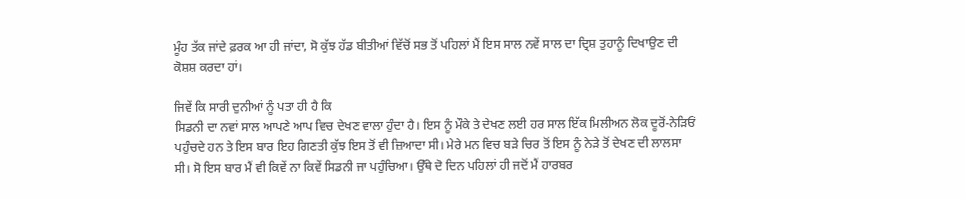ਮੂੰਹ ਤੱਕ ਜਾਂਦੇ ਫ਼ਰਕ ਆ ਹੀ ਜਾਂਦਾ, ਸੋ ਕੁੱਝ ਹੱਡ ਬੀਤੀਆਂ ਵਿੱਚੋਂ ਸਭ ਤੋਂ ਪਹਿਲਾਂ ਮੈਂ ਇਸ ਸਾਲ ਨਵੇਂ ਸਾਲ ਦਾ ਦ੍ਰਿਸ਼ ਤੁਹਾਨੂੰ ਦਿਖਾਉਣ ਦੀ ਕੋਸ਼ਸ਼ ਕਰਦਾ ਹਾਂ।

ਜਿਵੇਂ ਕਿ ਸਾਰੀ ਦੁਨੀਆਂ ਨੂੰ ਪਤਾ ਹੀ ਹੈ ਕਿ
ਸਿਡਨੀ ਦਾ ਨਵਾਂ ਸਾਲ ਆਪਣੇ ਆਪ ਵਿਚ ਦੇਖਣ ਵਾਲਾ ਹੁੰਦਾ ਹੈ। ਇਸ ਨੂੰ ਮੌਕੇ ਤੇ ਦੇਖਣ ਲਈ ਹਰ ਸਾਲ ਇੱਕ ਮਿਲੀਅਨ ਲੋਕ ਦੂਰੋਂ-ਨੇੜਿਓਂ ਪਹੁੰਚਦੇ ਹਨ ਤੇ ਇਸ ਬਾਰ ਇਹ ਗਿਣਤੀ ਕੁੱਝ ਇਸ ਤੋਂ ਵੀ ਜ਼ਿਆਦਾ ਸੀ। ਮੇਰੇ ਮਨ ਵਿਚ ਬੜੇ ਚਿਰ ਤੋਂ ਇਸ ਨੂੰ ਨੇੜੇ ਤੋਂ ਦੇਖਣ ਦੀ ਲਾਲਸਾ ਸੀ। ਸੋ ਇਸ ਬਾਰ ਮੈਂ ਵੀ ਕਿਵੇਂ ਨਾ ਕਿਵੇਂ ਸਿਡਨੀ ਜਾ ਪਹੁੰਚਿਆ। ਉੱਥੇ ਦੋ ਦਿਨ ਪਹਿਲਾਂ ਹੀ ਜਦੋਂ ਮੈਂ ਹਾਰਬਰ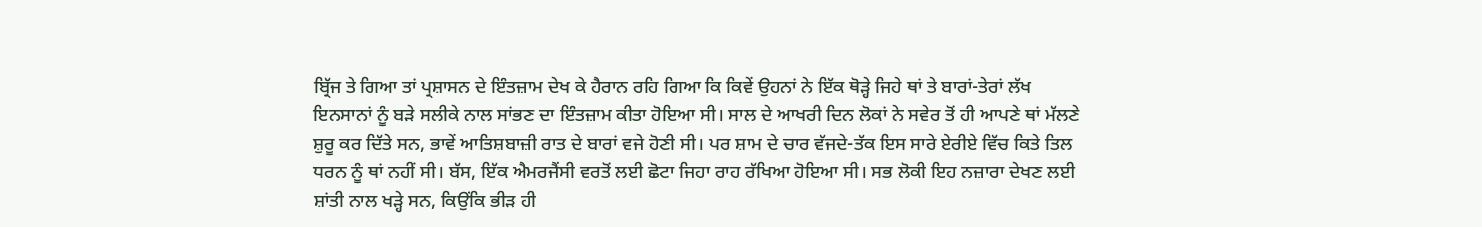ਬ੍ਰਿੱਜ ਤੇ ਗਿਆ ਤਾਂ ਪ੍ਰਸ਼ਾਸਨ ਦੇ ਇੰਤਜ਼ਾਮ ਦੇਖ ਕੇ ਹੈਰਾਨ ਰਹਿ ਗਿਆ ਕਿ ਕਿਵੇਂ ਉਹਨਾਂ ਨੇ ਇੱਕ ਥੋੜ੍ਹੇ ਜਿਹੇ ਥਾਂ ਤੇ ਬਾਰਾਂ-ਤੇਰਾਂ ਲੱਖ ਇਨਸਾਨਾਂ ਨੂੰ ਬੜੇ ਸਲੀਕੇ ਨਾਲ ਸਾਂਭਣ ਦਾ ਇੰਤਜ਼ਾਮ ਕੀਤਾ ਹੋਇਆ ਸੀ। ਸਾਲ ਦੇ ਆਖਰੀ ਦਿਨ ਲੋਕਾਂ ਨੇ ਸਵੇਰ ਤੋਂ ਹੀ ਆਪਣੇ ਥਾਂ ਮੱਲਣੇ ਸ਼ੁਰੂ ਕਰ ਦਿੱਤੇ ਸਨ, ਭਾਵੇਂ ਆਤਿਸ਼ਬਾਜ਼ੀ ਰਾਤ ਦੇ ਬਾਰਾਂ ਵਜੇ ਹੋਣੀ ਸੀ। ਪਰ ਸ਼ਾਮ ਦੇ ਚਾਰ ਵੱਜਦੇ-ਤੱਕ ਇਸ ਸਾਰੇ ਏਰੀਏ ਵਿੱਚ ਕਿਤੇ ਤਿਲ ਧਰਨ ਨੂੰ ਥਾਂ ਨਹੀਂ ਸੀ। ਬੱਸ, ਇੱਕ ਐਮਰਜੈਂਸੀ ਵਰਤੋਂ ਲਈ ਛੋਟਾ ਜਿਹਾ ਰਾਹ ਰੱਖਿਆ ਹੋਇਆ ਸੀ। ਸਭ ਲੋਕੀ ਇਹ ਨਜ਼ਾਰਾ ਦੇਖਣ ਲਈ ਸ਼ਾਂਤੀ ਨਾਲ ਖੜ੍ਹੇ ਸਨ, ਕਿਉਂਕਿ ਭੀੜ ਹੀ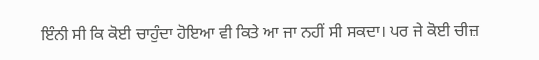ਇੰਨੀ ਸੀ ਕਿ ਕੋਈ ਚਾਹੁੰਦਾ ਹੋਇਆ ਵੀ ਕਿਤੇ ਆ ਜਾ ਨਹੀਂ ਸੀ ਸਕਦਾ। ਪਰ ਜੇ ਕੋਈ ਚੀਜ਼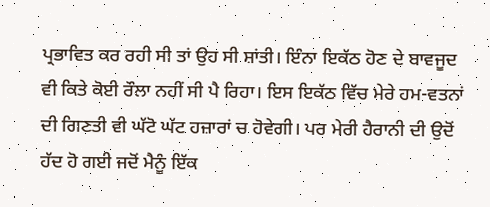ਪ੍ਰਭਾਵਿਤ ਕਰ ਰਹੀ ਸੀ ਤਾਂ ਉਹ ਸੀ ਸ਼ਾਂਤੀ। ਇੰਨਾ ਇਕੱਠ ਹੋਣ ਦੇ ਬਾਵਜੂਦ ਵੀ ਕਿਤੇ ਕੋਈ ਰੌਲਾ ਨਹੀਂ ਸੀ ਪੈ ਰਿਹਾ। ਇਸ ਇਕੱਠ ਵਿੱਚ ਮੇਰੇ ਹਮ-ਵਤਨਾਂ ਦੀ ਗਿਣਤੀ ਵੀ ਘੱਟੋ ਘੱਟ ਹਜ਼ਾਰਾਂ ਚ ਹੋਵੇਗੀ। ਪਰ ਮੇਰੀ ਹੈਰਾਨੀ ਦੀ ਉਦੋਂ ਹੱਦ ਹੋ ਗਈ ਜਦੋਂ ਮੈਨੂੰ ਇੱਕ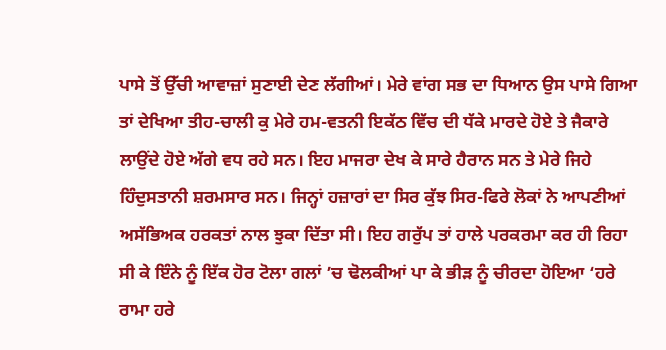ਪਾਸੇ ਤੋਂ ਉੱਚੀ ਆਵਾਜ਼ਾਂ ਸੁਣਾਈ ਦੇਣ ਲੱਗੀਆਂ। ਮੇਰੇ ਵਾਂਗ ਸਭ ਦਾ ਧਿਆਨ ਉਸ ਪਾਸੇ ਗਿਆ ਤਾਂ ਦੇਖਿਆ ਤੀਹ-ਚਾਲੀ ਕੁ ਮੇਰੇ ਹਮ-ਵਤਨੀ ਇਕੱਠ ਵਿੱਚ ਦੀ ਧੱਕੇ ਮਾਰਦੇ ਹੋਏ ਤੇ ਜੈਕਾਰੇ ਲਾਉਂਦੇ ਹੋਏ ਅੱਗੇ ਵਧ ਰਹੇ ਸਨ। ਇਹ ਮਾਜਰਾ ਦੇਖ ਕੇ ਸਾਰੇ ਹੈਰਾਨ ਸਨ ਤੇ ਮੇਰੇ ਜਿਹੇ ਹਿੰਦੁਸਤਾਨੀ ਸ਼ਰਮਸਾਰ ਸਨ। ਜਿਨ੍ਹਾਂ ਹਜ਼ਾਰਾਂ ਦਾ ਸਿਰ ਕੁੱਝ ਸਿਰ-ਫਿਰੇ ਲੋਕਾਂ ਨੇ ਆਪਣੀਆਂ ਅਸੱਭਿਅਕ ਹਰਕਤਾਂ ਨਾਲ ਝੁਕਾ ਦਿੱਤਾ ਸੀ। ਇਹ ਗਰੁੱਪ ਤਾਂ ਹਾਲੇ ਪਰਕਰਮਾ ਕਰ ਹੀ ਰਿਹਾ ਸੀ ਕੇ ਇੰਨੇ ਨੂੰ ਇੱਕ ਹੋਰ ਟੋਲਾ ਗਲਾਂ ’ਚ ਢੋਲਕੀਆਂ ਪਾ ਕੇ ਭੀੜ ਨੂੰ ਚੀਰਦਾ ਹੋਇਆ ‘ਹਰੇ ਰਾਮਾ ਹਰੇ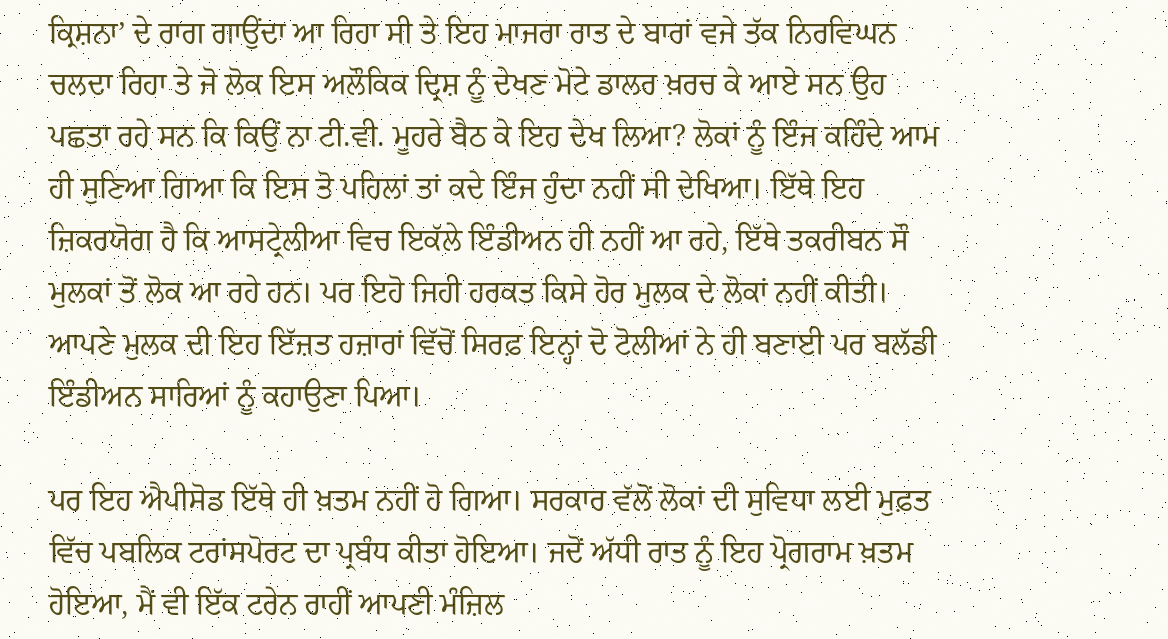ਕ੍ਰਿਸ਼ਨਾ’ ਦੇ ਰਾਗ ਗਾਉਂਦਾ ਆ ਰਿਹਾ ਸੀ ਤੇ ਇਹ ਮਾਜਰਾ ਰਾਤ ਦੇ ਬਾਰਾਂ ਵਜੇ ਤੱਕ ਨਿਰਵਿਘਨ ਚਲਦਾ ਰਿਹਾ ਤੇ ਜੋ ਲੋਕ ਇਸ ਅਲੌਕਿਕ ਦ੍ਰਿਸ਼ ਨੂੰ ਦੇਖਣ ਮੋਟੇ ਡਾਲਰ ਖ਼ਰਚ ਕੇ ਆਏ ਸਨ ਉਹ ਪਛਤਾ ਰਹੇ ਸਨ ਕਿ ਕਿਉਂ ਨਾ ਟੀ.ਵੀ. ਮੂਹਰੇ ਬੈਠ ਕੇ ਇਹ ਦੇਖ ਲਿਆ? ਲੋਕਾਂ ਨੂੰ ਇੰਜ ਕਹਿੰਦੇ ਆਮ ਹੀ ਸੁਣਿਆ ਗਿਆ ਕਿ ਇਸ ਤੋ ਪਹਿਲਾਂ ਤਾਂ ਕਦੇ ਇੰਜ ਹੁੰਦਾ ਨਹੀਂ ਸੀ ਦੇਖਿਆ। ਇੱਥੇ ਇਹ ਜ਼ਿਕਰਯੋਗ ਹੈ ਕਿ ਆਸਟ੍ਰੇਲੀਆ ਵਿਚ ਇਕੱਲੇ ਇੰਡੀਅਨ ਹੀ ਨਹੀਂ ਆ ਰਹੇ, ਇੱਥੇ ਤਕਰੀਬਨ ਸੌ ਮੁਲਕਾਂ ਤੋਂ ਲੋਕ ਆ ਰਹੇ ਹਨ। ਪਰ ਇਹੋ ਜਿਹੀ ਹਰਕਤ ਕਿਸੇ ਹੋਰ ਮੁਲਕ ਦੇ ਲੋਕਾਂ ਨਹੀਂ ਕੀਤੀ। ਆਪਣੇ ਮੁਲਕ ਦੀ ਇਹ ਇੱਜ਼ਤ ਹਜ਼ਾਰਾਂ ਵਿੱਚੋਂ ਸਿਰਫ਼ ਇਨ੍ਹਾਂ ਦੋ ਟੋਲੀਆਂ ਨੇ ਹੀ ਬਣਾਈ ਪਰ ਬਲੱਡੀ ਇੰਡੀਅਨ ਸਾਰਿਆਂ ਨੂੰ ਕਹਾਉਣਾ ਪਿਆ।

ਪਰ ਇਹ ਐਪੀਸੋਡ ਇੱਥੇ ਹੀ ਖ਼ਤਮ ਨਹੀਂ ਹੋ ਗਿਆ। ਸਰਕਾਰ ਵੱਲੋਂ ਲੋਕਾਂ ਦੀ ਸੁਵਿਧਾ ਲਈ ਮੁਫ਼ਤ ਵਿੱਚ ਪਬਲਿਕ ਟਰਾਂਸਪੋਰਟ ਦਾ ਪ੍ਰਬੰਧ ਕੀਤਾ ਹੋਇਆ। ਜਦੋਂ ਅੱਧੀ ਰਾਤ ਨੂੰ ਇਹ ਪ੍ਰੋਗਰਾਮ ਖ਼ਤਮ ਹੋਇਆ, ਮੈਂ ਵੀ ਇੱਕ ਟਰੇਨ ਰਾਹੀਂ ਆਪਣੀ ਮੰਜ਼ਿਲ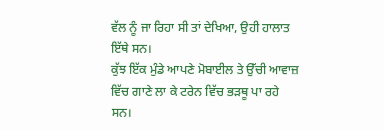ਵੱਲ ਨੂੰ ਜਾ ਰਿਹਾ ਸੀ ਤਾਂ ਦੇਖਿਆ, ਉਹੀ ਹਾਲਾਤ ਇੱਥੇ ਸਨ।
ਕੁੱਝ ਇੱਕ ਮੁੰਡੇ ਆਪਣੇ ਮੋਬਾਈਲ ਤੇ ਉੱਚੀ ਆਵਾਜ਼ ਵਿੱਚ ਗਾਣੇ ਲਾ ਕੇ ਟਰੇਨ ਵਿੱਚ ਭੜਥੂ ਪਾ ਰਹੇ ਸਨ।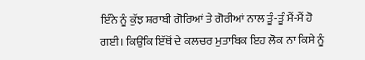ਇੰਨੇ ਨੂੰ ਕੁੱਝ ਸ਼ਰਾਬੀ ਗੋਰਿਆਂ ਤੇ ਗੋਰੀਆਂ ਨਾਲ ਤੂੰ-ਤੂੰ ਮੈਂ-ਮੈਂ ਹੋ ਗਈ। ਕਿਉਂਕਿ ਇੱਥੋਂ ਦੇ ਕਲਚਰ ਮੁਤਾਬਿਕ ਇਹ ਲੋਕ ਨਾ ਕਿਸੇ ਨੂੰ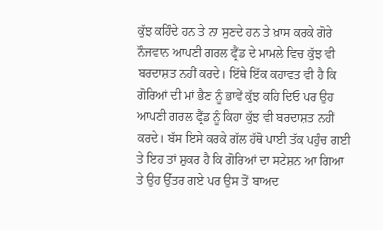ਕੁੱਝ ਕਹਿੰਦੇ ਹਨ ਤੇ ਨਾ ਸੁਣਦੇ ਹਨ ਤੇ ਖ਼ਾਸ ਕਰਕੇ ਗੋਰੇ ਨੌਜਵਾਨ ਆਪਣੀ ਗਰਲ ਫ੍ਰੈਂਡ ਦੇ ਮਾਮਲੇ ਵਿਚ ਕੁੱਝ ਵੀ ਬਰਦਾਸ਼ਤ ਨਹੀਂ ਕਰਦੇ। ਇੱਥੇ ਇੱਕ ਕਹਾਵਤ ਵੀ ਹੈ ਕਿ ਗੋਰਿਆਂ ਦੀ ਮਾਂ ਭੈਣ ਨੂੰ ਭਾਵੇਂ ਕੁੱਝ ਕਹਿ ਦਿਓ ਪਰ ਉਹ ਆਪਣੀ ਗਰਲ ਫ੍ਰੈਂਡ ਨੂੰ ਕਿਹਾ ਕੁੱਝ ਵੀ ਬਰਦਾਸ਼ਤ ਨਹੀਂ ਕਰਦੇ। ਬੱਸ ਇਸੇ ਕਰਕੇ ਗੱਲ ਹੱਥੋ ਪਾਈ ਤੱਕ ਪਹੁੰਚ ਗਈ ਤੇ ਇਹ ਤਾਂ ਸ਼ੁਕਰ ਹੈ ਕਿ ਗੋਰਿਆਂ ਦਾ ਸਟੇਸ਼ਨ ਆ ਗਿਆ ਤੇ ਉਹ ਉੱਤਰ ਗਏ ਪਰ ਉਸ ਤੋਂ ਬਾਅਦ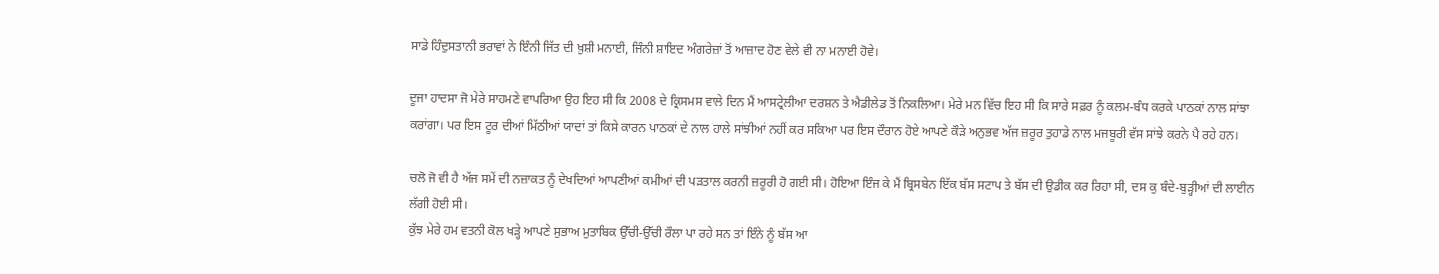ਸਾਡੇ ਹਿੰਦੁਸਤਾਨੀ ਭਰਾਵਾਂ ਨੇ ਇੰਨੀ ਜਿੱਤ ਦੀ ਖ਼ੁਸ਼ੀ ਮਨਾਈ, ਜਿੰਨੀ ਸ਼ਾਇਦ ਅੰਗਰੇਜ਼ਾਂ ਤੋਂ ਆਜ਼ਾਦ ਹੋਣ ਵੇਲੇ ਵੀ ਨਾ ਮਨਾਈ ਹੋਵੇ।

ਦੂਜਾ ਹਾਦਸਾ ਜੋ ਮੇਰੇ ਸਾਹਮਣੇ ਵਾਪਰਿਆ ਉਹ ਇਹ ਸੀ ਕਿ 2008 ਦੇ ਕ੍ਰਿਸਮਸ ਵਾਲੇ ਦਿਨ ਮੈਂ ਆਸਟ੍ਰੇਲੀਆ ਦਰਸ਼ਨ ਤੇ ਐਡੀਲੇਡ ਤੋਂ ਨਿਕਲਿਆ। ਮੇਰੇ ਮਨ ਵਿੱਚ ਇਹ ਸੀ ਕਿ ਸਾਰੇ ਸਫ਼ਰ ਨੂੰ ਕਲਮ-ਬੰਧ ਕਰਕੇ ਪਾਠਕਾਂ ਨਾਲ ਸਾਂਝਾ ਕਰਾਂਗਾ। ਪਰ ਇਸ ਟੂਰ ਦੀਆਂ ਮਿੱਠੀਆਂ ਯਾਦਾਂ ਤਾਂ ਕਿਸੇ ਕਾਰਨ ਪਾਠਕਾਂ ਦੇ ਨਾਲ ਹਾਲੇ ਸਾਂਝੀਆਂ ਨਹੀਂ ਕਰ ਸਕਿਆ ਪਰ ਇਸ ਦੌਰਾਨ ਹੋਏ ਆਪਣੇ ਕੌੜੇ ਅਨੁਭਵ ਅੱਜ ਜ਼ਰੂਰ ਤੁਹਾਡੇ ਨਾਲ ਮਜਬੂਰੀ ਵੱਸ ਸਾਂਝੇ ਕਰਨੇ ਪੈ ਰਹੇ ਹਨ।

ਚਲੋ ਜੋ ਵੀ ਹੈ ਅੱਜ ਸਮੇਂ ਦੀ ਨਜ਼ਾਕਤ ਨੂੰ ਦੇਖਦਿਆਂ ਆਪਣੀਆਂ ਕਮੀਆਂ ਦੀ ਪੜਤਾਲ ਕਰਨੀ ਜ਼ਰੂਰੀ ਹੋ ਗਈ ਸੀ। ਹੋਇਆ ਇੰਜ ਕੇ ਮੈਂ ਬ੍ਰਿਸਬੇਨ ਇੱਕ ਬੱਸ ਸਟਾਪ ਤੇ ਬੱਸ ਦੀ ਉਡੀਕ ਕਰ ਰਿਹਾ ਸੀ, ਦਸ ਕੁ ਬੰਦੇ-ਬੁੜ੍ਹੀਆਂ ਦੀ ਲਾਈਨ ਲੱਗੀ ਹੋਈ ਸੀ।
ਕੁੱਝ ਮੇਰੇ ਹਮ ਵਤਨੀ ਕੋਲ ਖੜ੍ਹੇ ਆਪਣੇ ਸੁਭਾਅ ਮੁਤਾਬਿਕ ਉੱਚੀ-ਉੱਚੀ ਰੌਲਾ ਪਾ ਰਹੇ ਸਨ ਤਾਂ ਇੰਨੇ ਨੂੰ ਬੱਸ ਆ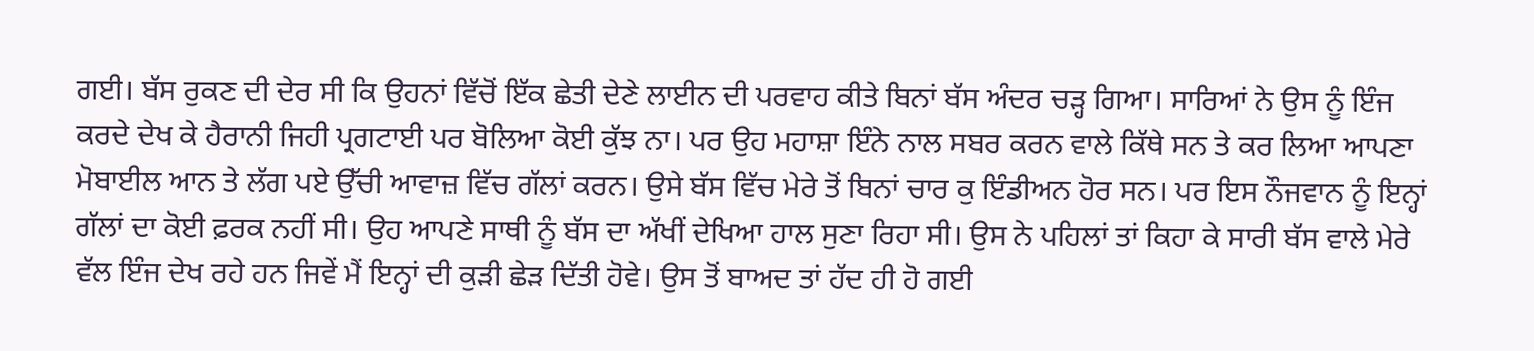ਗਈ। ਬੱਸ ਰੁਕਣ ਦੀ ਦੇਰ ਸੀ ਕਿ ਉਹਨਾਂ ਵਿੱਚੋਂ ਇੱਕ ਛੇਤੀ ਦੇਣੇ ਲਾਈਨ ਦੀ ਪਰਵਾਹ ਕੀਤੇ ਬਿਨਾਂ ਬੱਸ ਅੰਦਰ ਚੜ੍ਹ ਗਿਆ। ਸਾਰਿਆਂ ਨੇ ਉਸ ਨੂੰ ਇੰਜ ਕਰਦੇ ਦੇਖ ਕੇ ਹੈਰਾਨੀ ਜਿਹੀ ਪ੍ਰਗਟਾਈ ਪਰ ਬੋਲਿਆ ਕੋਈ ਕੁੱਝ ਨਾ। ਪਰ ਉਹ ਮਹਾਸ਼ਾ ਇੰਨੇ ਨਾਲ ਸਬਰ ਕਰਨ ਵਾਲੇ ਕਿੱਥੇ ਸਨ ਤੇ ਕਰ ਲਿਆ ਆਪਣਾ ਮੋਬਾਈਲ ਆਨ ਤੇ ਲੱਗ ਪਏ ਉੱਚੀ ਆਵਾਜ਼ ਵਿੱਚ ਗੱਲਾਂ ਕਰਨ। ਉਸੇ ਬੱਸ ਵਿੱਚ ਮੇਰੇ ਤੋਂ ਬਿਨਾਂ ਚਾਰ ਕੁ ਇੰਡੀਅਨ ਹੋਰ ਸਨ। ਪਰ ਇਸ ਨੌਜਵਾਨ ਨੂੰ ਇਨ੍ਹਾਂ ਗੱਲਾਂ ਦਾ ਕੋਈ ਫ਼ਰਕ ਨਹੀਂ ਸੀ। ਉਹ ਆਪਣੇ ਸਾਥੀ ਨੂੰ ਬੱਸ ਦਾ ਅੱਖੀਂ ਦੇਖਿਆ ਹਾਲ ਸੁਣਾ ਰਿਹਾ ਸੀ। ਉਸ ਨੇ ਪਹਿਲਾਂ ਤਾਂ ਕਿਹਾ ਕੇ ਸਾਰੀ ਬੱਸ ਵਾਲੇ ਮੇਰੇ ਵੱਲ ਇੰਜ ਦੇਖ ਰਹੇ ਹਨ ਜਿਵੇਂ ਮੈਂ ਇਨ੍ਹਾਂ ਦੀ ਕੁੜੀ ਛੇੜ ਦਿੱਤੀ ਹੋਵੇ। ਉਸ ਤੋਂ ਬਾਅਦ ਤਾਂ ਹੱਦ ਹੀ ਹੋ ਗਈ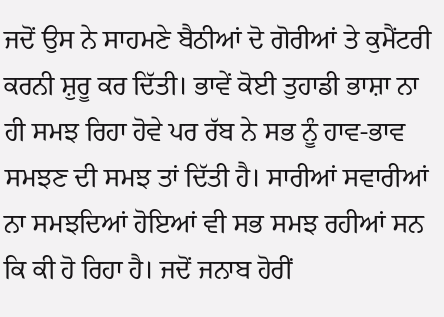ਜਦੋਂ ਉਸ ਨੇ ਸਾਹਮਣੇ ਬੈਠੀਆਂ ਦੋ ਗੋਰੀਆਂ ਤੇ ਕੁਮੈਂਟਰੀ ਕਰਨੀ ਸ਼ੁਰੂ ਕਰ ਦਿੱਤੀ। ਭਾਵੇਂ ਕੋਈ ਤੁਹਾਡੀ ਭਾਸ਼ਾ ਨਾ ਹੀ ਸਮਝ ਰਿਹਾ ਹੋਵੇ ਪਰ ਰੱਬ ਨੇ ਸਭ ਨੂੰ ਹਾਵ-ਭਾਵ ਸਮਝਣ ਦੀ ਸਮਝ ਤਾਂ ਦਿੱਤੀ ਹੈ। ਸਾਰੀਆਂ ਸਵਾਰੀਆਂ ਨਾ ਸਮਝਦਿਆਂ ਹੋਇਆਂ ਵੀ ਸਭ ਸਮਝ ਰਹੀਆਂ ਸਨ ਕਿ ਕੀ ਹੋ ਰਿਹਾ ਹੈ। ਜਦੋਂ ਜਨਾਬ ਹੋਰੀਂ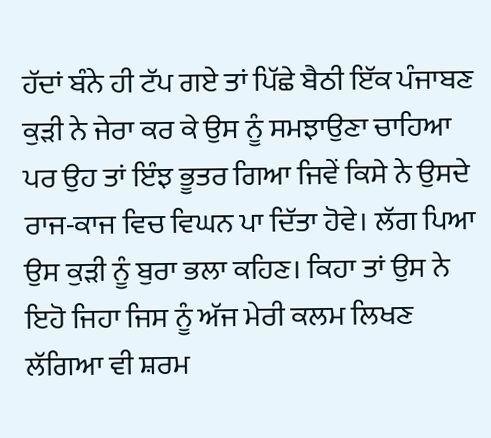ਹੱਦਾਂ ਬੰਨੇ ਹੀ ਟੱਪ ਗਏ ਤਾਂ ਪਿੱਛੇ ਬੈਠੀ ਇੱਕ ਪੰਜਾਬਣ ਕੁੜੀ ਨੇ ਜੇਰਾ ਕਰ ਕੇ ਉਸ ਨੂੰ ਸਮਝਾਉਣਾ ਚਾਹਿਆ ਪਰ ਉਹ ਤਾਂ ਇੰਝ ਭੂਤਰ ਗਿਆ ਜਿਵੇਂ ਕਿਸੇ ਨੇ ਉਸਦੇ ਰਾਜ-ਕਾਜ ਵਿਚ ਵਿਘਨ ਪਾ ਦਿੱਤਾ ਹੋਵੇ। ਲੱਗ ਪਿਆ ਉਸ ਕੁੜੀ ਨੂੰ ਬੁਰਾ ਭਲਾ ਕਹਿਣ। ਕਿਹਾ ਤਾਂ ਉਸ ਨੇ ਇਹੋ ਜਿਹਾ ਜਿਸ ਨੂੰ ਅੱਜ ਮੇਰੀ ਕਲਮ ਲਿਖਣ ਲੱਗਿਆ ਵੀ ਸ਼ਰਮ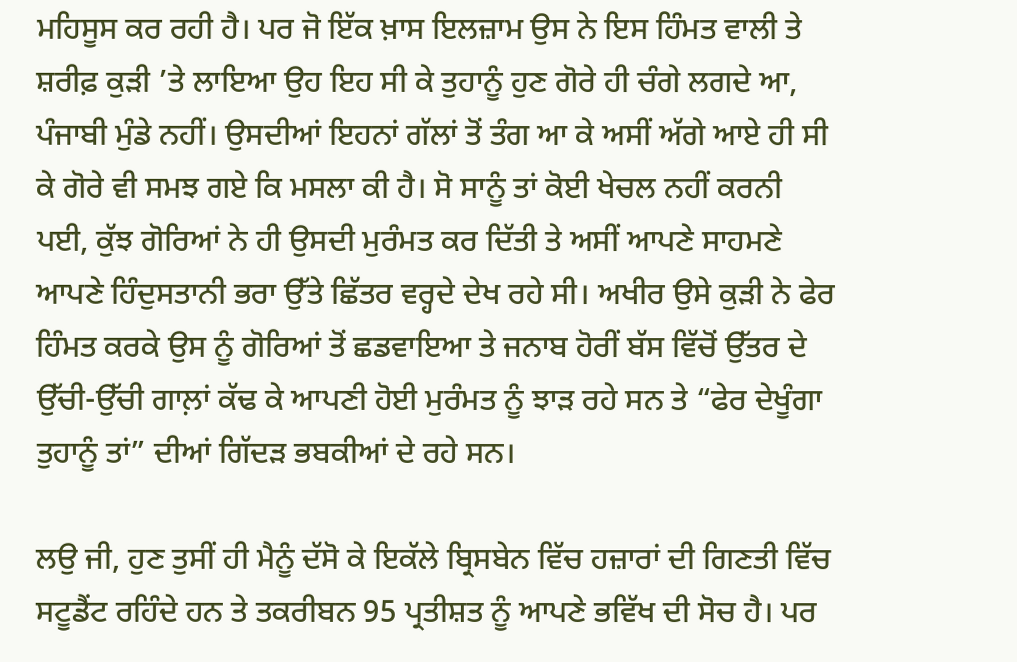ਮਹਿਸੂਸ ਕਰ ਰਹੀ ਹੈ। ਪਰ ਜੋ ਇੱਕ ਖ਼ਾਸ ਇਲਜ਼ਾਮ ਉਸ ਨੇ ਇਸ ਹਿੰਮਤ ਵਾਲੀ ਤੇ ਸ਼ਰੀਫ਼ ਕੁੜੀ ’ਤੇ ਲਾਇਆ ਉਹ ਇਹ ਸੀ ਕੇ ਤੁਹਾਨੂੰ ਹੁਣ ਗੋਰੇ ਹੀ ਚੰਗੇ ਲਗਦੇ ਆ, ਪੰਜਾਬੀ ਮੁੰਡੇ ਨਹੀਂ। ਉਸਦੀਆਂ ਇਹਨਾਂ ਗੱਲਾਂ ਤੋਂ ਤੰਗ ਆ ਕੇ ਅਸੀਂ ਅੱਗੇ ਆਏ ਹੀ ਸੀ ਕੇ ਗੋਰੇ ਵੀ ਸਮਝ ਗਏ ਕਿ ਮਸਲਾ ਕੀ ਹੈ। ਸੋ ਸਾਨੂੰ ਤਾਂ ਕੋਈ ਖੇਚਲ ਨਹੀਂ ਕਰਨੀ ਪਈ, ਕੁੱਝ ਗੋਰਿਆਂ ਨੇ ਹੀ ਉਸਦੀ ਮੁਰੰਮਤ ਕਰ ਦਿੱਤੀ ਤੇ ਅਸੀਂ ਆਪਣੇ ਸਾਹਮਣੇ ਆਪਣੇ ਹਿੰਦੁਸਤਾਨੀ ਭਰਾ ਉੱਤੇ ਛਿੱਤਰ ਵਰ੍ਹਦੇ ਦੇਖ ਰਹੇ ਸੀ। ਅਖੀਰ ਉਸੇ ਕੁੜੀ ਨੇ ਫੇਰ ਹਿੰਮਤ ਕਰਕੇ ਉਸ ਨੂੰ ਗੋਰਿਆਂ ਤੋਂ ਛਡਵਾਇਆ ਤੇ ਜਨਾਬ ਹੋਰੀਂ ਬੱਸ ਵਿੱਚੋਂ ਉੱਤਰ ਦੇ ਉੱਚੀ-ਉੱਚੀ ਗਾਲ਼ਾਂ ਕੱਢ ਕੇ ਆਪਣੀ ਹੋਈ ਮੁਰੰਮਤ ਨੂੰ ਝਾੜ ਰਹੇ ਸਨ ਤੇ “ਫੇਰ ਦੇਖੂੰਗਾ ਤੁਹਾਨੂੰ ਤਾਂ” ਦੀਆਂ ਗਿੱਦੜ ਭਬਕੀਆਂ ਦੇ ਰਹੇ ਸਨ।

ਲਉ ਜੀ, ਹੁਣ ਤੁਸੀਂ ਹੀ ਮੈਨੂੰ ਦੱਸੋ ਕੇ ਇਕੱਲੇ ਬ੍ਰਿਸਬੇਨ ਵਿੱਚ ਹਜ਼ਾਰਾਂ ਦੀ ਗਿਣਤੀ ਵਿੱਚ ਸਟੂਡੈਂਟ ਰਹਿੰਦੇ ਹਨ ਤੇ ਤਕਰੀਬਨ 95 ਪ੍ਰਤੀਸ਼ਤ ਨੂੰ ਆਪਣੇ ਭਵਿੱਖ ਦੀ ਸੋਚ ਹੈ। ਪਰ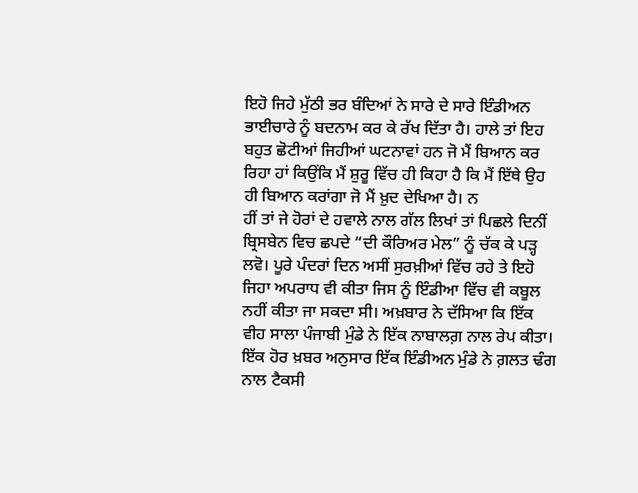ਇਹੋ ਜਿਹੇ ਮੁੱਠੀ ਭਰ ਬੰਦਿਆਂ ਨੇ ਸਾਰੇ ਦੇ ਸਾਰੇ ਇੰਡੀਅਨ ਭਾਈਚਾਰੇ ਨੂੰ ਬਦਨਾਮ ਕਰ ਕੇ ਰੱਖ ਦਿੱਤਾ ਹੈ। ਹਾਲੇ ਤਾਂ ਇਹ ਬਹੁਤ ਛੋਟੀਆਂ ਜਿਹੀਆਂ ਘਟਨਾਵਾਂ ਹਨ ਜੋ ਮੈਂ ਬਿਆਨ ਕਰ ਰਿਹਾ ਹਾਂ ਕਿਉਂਕਿ ਮੈਂ ਸ਼ੁਰੂ ਵਿੱਚ ਹੀ ਕਿਹਾ ਹੈ ਕਿ ਮੈਂ ਇੱਥੇ ਉਹ ਹੀ ਬਿਆਨ ਕਰਾਂਗਾ ਜੋ ਮੈਂ ਖ਼ੁਦ ਦੇਖਿਆ ਹੈ। ਨ
ਹੀਂ ਤਾਂ ਜੇ ਹੋਰਾਂ ਦੇ ਹਵਾਲੇ ਨਾਲ ਗੱਲ ਲਿਖਾਂ ਤਾਂ ਪਿਛਲੇ ਦਿਨੀਂ ਬ੍ਰਿਸਬੇਨ ਵਿਚ ਛਪਦੇ “ਦੀ ਕੌਰਿਅਰ ਮੇਲ” ਨੂੰ ਚੱਕ ਕੇ ਪੜ੍ਹ ਲਵੋ। ਪੂਰੇ ਪੰਦਰਾਂ ਦਿਨ ਅਸੀਂ ਸੁਰਖ਼ੀਆਂ ਵਿੱਚ ਰਹੇ ਤੇ ਇਹੋ ਜਿਹਾ ਅਪਰਾਧ ਵੀ ਕੀਤਾ ਜਿਸ ਨੂੰ ਇੰਡੀਆ ਵਿੱਚ ਵੀ ਕਬੂਲ ਨਹੀਂ ਕੀਤਾ ਜਾ ਸਕਦਾ ਸੀ। ਅਖ਼ਬਾਰ ਨੇ ਦੱਸਿਆ ਕਿ ਇੱਕ ਵੀਹ ਸਾਲਾ ਪੰਜਾਬੀ ਮੁੰਡੇ ਨੇ ਇੱਕ ਨਾਬਾਲਗ਼ ਨਾਲ ਰੇਪ ਕੀਤਾ। ਇੱਕ ਹੋਰ ਖ਼ਬਰ ਅਨੁਸਾਰ ਇੱਕ ਇੰਡੀਅਨ ਮੁੰਡੇ ਨੇ ਗ਼ਲਤ ਢੰਗ ਨਾਲ ਟੈਕਸੀ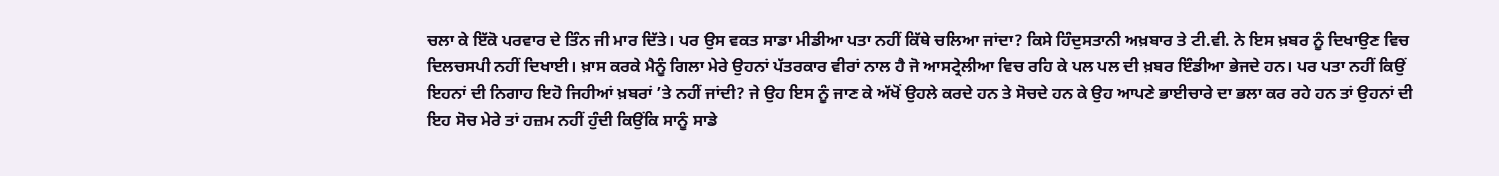ਚਲਾ ਕੇ ਇੱਕੋ ਪਰਵਾਰ ਦੇ ਤਿੰਨ ਜੀ ਮਾਰ ਦਿੱਤੇ। ਪਰ ਉਸ ਵਕਤ ਸਾਡਾ ਮੀਡੀਆ ਪਤਾ ਨਹੀਂ ਕਿੱਥੇ ਚਲਿਆ ਜਾਂਦਾ? ਕਿਸੇ ਹਿੰਦੁਸਤਾਨੀ ਅਖ਼ਬਾਰ ਤੇ ਟੀ.ਵੀ. ਨੇ ਇਸ ਖ਼ਬਰ ਨੂੰ ਦਿਖਾਉਣ ਵਿਚ ਦਿਲਚਸਪੀ ਨਹੀਂ ਦਿਖਾਈ। ਖ਼ਾਸ ਕਰਕੇ ਮੈਨੂੰ ਗਿਲਾ ਮੇਰੇ ਉਹਨਾਂ ਪੱਤਰਕਾਰ ਵੀਰਾਂ ਨਾਲ ਹੈ ਜੋ ਆਸਟ੍ਰੇਲੀਆ ਵਿਚ ਰਹਿ ਕੇ ਪਲ ਪਲ ਦੀ ਖ਼ਬਰ ਇੰਡੀਆ ਭੇਜਦੇ ਹਨ। ਪਰ ਪਤਾ ਨਹੀਂ ਕਿਉਂ ਇਹਨਾਂ ਦੀ ਨਿਗਾਹ ਇਹੋ ਜਿਹੀਆਂ ਖ਼ਬਰਾਂ ’ਤੇ ਨਹੀਂ ਜਾਂਦੀ? ਜੇ ਉਹ ਇਸ ਨੂੰ ਜਾਣ ਕੇ ਅੱਖੋਂ ਉਹਲੇ ਕਰਦੇ ਹਨ ਤੇ ਸੋਚਦੇ ਹਨ ਕੇ ਉਹ ਆਪਣੇ ਭਾਈਚਾਰੇ ਦਾ ਭਲਾ ਕਰ ਰਹੇ ਹਨ ਤਾਂ ਉਹਨਾਂ ਦੀ ਇਹ ਸੋਚ ਮੇਰੇ ਤਾਂ ਹਜ਼ਮ ਨਹੀਂ ਹੁੰਦੀ ਕਿਉਂਕਿ ਸਾਨੂੰ ਸਾਡੇ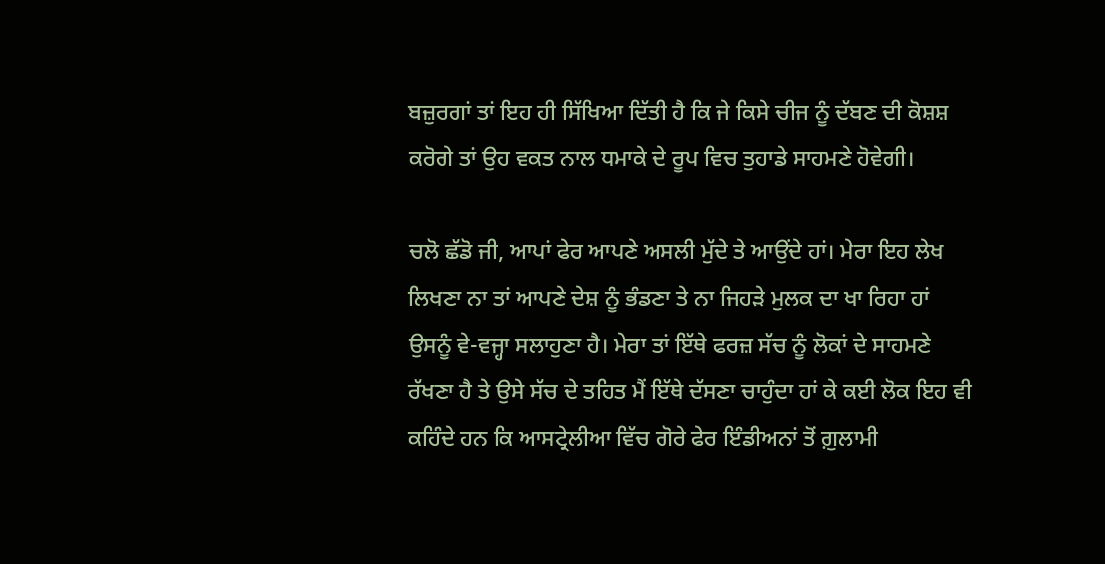ਬਜ਼ੁਰਗਾਂ ਤਾਂ ਇਹ ਹੀ ਸਿੱਖਿਆ ਦਿੱਤੀ ਹੈ ਕਿ ਜੇ ਕਿਸੇ ਚੀਜ ਨੂੰ ਦੱਬਣ ਦੀ ਕੋਸ਼ਸ਼ ਕਰੋਗੇ ਤਾਂ ਉਹ ਵਕਤ ਨਾਲ ਧਮਾਕੇ ਦੇ ਰੂਪ ਵਿਚ ਤੁਹਾਡੇ ਸਾਹਮਣੇ ਹੋਵੇਗੀ।

ਚਲੋ ਛੱਡੋ ਜੀ, ਆਪਾਂ ਫੇਰ ਆਪਣੇ ਅਸਲੀ ਮੁੱਦੇ ਤੇ ਆਉਂਦੇ ਹਾਂ। ਮੇਰਾ ਇਹ ਲੇਖ ਲਿਖਣਾ ਨਾ ਤਾਂ ਆਪਣੇ ਦੇਸ਼ ਨੂੰ ਭੰਡਣਾ ਤੇ ਨਾ ਜਿਹੜੇ ਮੁਲਕ ਦਾ ਖਾ ਰਿਹਾ ਹਾਂ ਉਸਨੂੰ ਵੇ-ਵਜ੍ਹਾ ਸਲਾਹੁਣਾ ਹੈ। ਮੇਰਾ ਤਾਂ ਇੱਥੇ ਫਰਜ਼ ਸੱਚ ਨੂੰ ਲੋਕਾਂ ਦੇ ਸਾਹਮਣੇ ਰੱਖਣਾ ਹੈ ਤੇ ਉਸੇ ਸੱਚ ਦੇ ਤਹਿਤ ਮੈਂ ਇੱਥੇ ਦੱਸਣਾ ਚਾਹੁੰਦਾ ਹਾਂ ਕੇ ਕਈ ਲੋਕ ਇਹ ਵੀ ਕਹਿੰਦੇ ਹਨ ਕਿ ਆਸਟ੍ਰੇਲੀਆ ਵਿੱਚ ਗੋਰੇ ਫੇਰ ਇੰਡੀਅਨਾਂ ਤੋਂ ਗ਼ੁਲਾਮੀ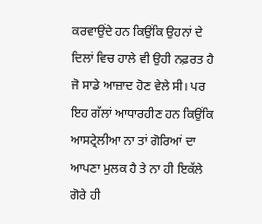ਕਰਵਾਉਂਦੇ ਹਨ ਕਿਉਂਕਿ ਉਹਨਾਂ ਦੇ ਦਿਲਾਂ ਵਿਚ ਹਾਲੇ ਵੀ ਉਹੀ ਨਫ਼ਰਤ ਹੈ ਜੋ ਸਾਡੇ ਆਜ਼ਾਦ ਹੋਣ ਵੇਲੇ ਸੀ। ਪਰ ਇਹ ਗੱਲਾਂ ਆਧਾਰਹੀਣ ਹਨ ਕਿਉਂਕਿ ਆਸਟ੍ਰੇਲੀਆ ਨਾ ਤਾਂ ਗੋਰਿਆਂ ਦਾ ਆਪਣਾ ਮੁਲਕ ਹੈ ਤੇ ਨਾ ਹੀ ਇਕੱਲੇ ਗੋਰੇ ਹੀ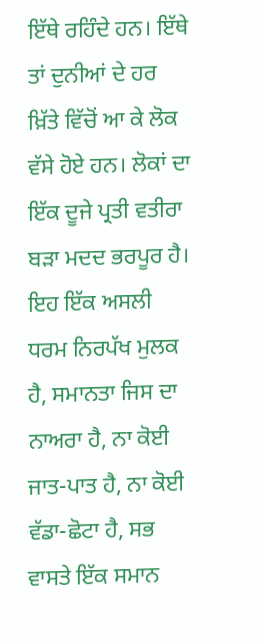ਇੱਥੇ ਰਹਿੰਦੇ ਹਨ। ਇੱਥੇ ਤਾਂ ਦੁਨੀਆਂ ਦੇ ਹਰ ਖ਼ਿੱਤੇ ਵਿੱਚੋਂ ਆ ਕੇ ਲੋਕ ਵੱਸੇ ਹੋਏ ਹਨ। ਲੋਕਾਂ ਦਾ ਇੱਕ ਦੂਜੇ ਪ੍ਰਤੀ ਵਤੀਰਾ ਬੜਾ ਮਦਦ ਭਰਪੂਰ ਹੈ। ਇਹ ਇੱਕ ਅਸਲੀ ਧਰਮ ਨਿਰਪੱਖ ਮੁਲਕ ਹੈ, ਸਮਾਨਤਾ ਜਿਸ ਦਾ ਨਾਅਰਾ ਹੈ, ਨਾ ਕੋਈ ਜਾਤ-ਪਾਤ ਹੈ, ਨਾ ਕੋਈ ਵੱਡਾ-ਛੋਟਾ ਹੈ, ਸਭ ਵਾਸਤੇ ਇੱਕ ਸਮਾਨ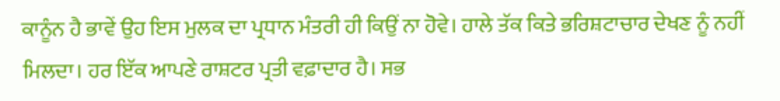ਕਾਨੂੰਨ ਹੈ ਭਾਵੇਂ ਉਹ ਇਸ ਮੁਲਕ ਦਾ ਪ੍ਰਧਾਨ ਮੰਤਰੀ ਹੀ ਕਿਉਂ ਨਾ ਹੋਵੇ। ਹਾਲੇ ਤੱਕ ਕਿਤੇ ਭਰਿਸ਼ਟਾਚਾਰ ਦੇਖਣ ਨੂੰ ਨਹੀਂ ਮਿਲਦਾ। ਹਰ ਇੱਕ ਆਪਣੇ ਰਾਸ਼ਟਰ ਪ੍ਰਤੀ ਵਫ਼ਾਦਾਰ ਹੈ। ਸਭ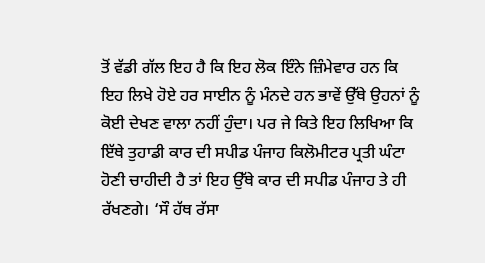ਤੋਂ ਵੱਡੀ ਗੱਲ ਇਹ ਹੈ ਕਿ ਇਹ ਲੋਕ ਇੰਨੇ ਜ਼ਿੰਮੇਵਾਰ ਹਨ ਕਿ ਇਹ ਲਿਖੇ ਹੋਏ ਹਰ ਸਾਈਨ ਨੂੰ ਮੰਨਦੇ ਹਨ ਭਾਵੇਂ ਉੱਥੇ ਉਹਨਾਂ ਨੂੰ ਕੋਈ ਦੇਖਣ ਵਾਲਾ ਨਹੀਂ ਹੁੰਦਾ। ਪਰ ਜੇ ਕਿਤੇ ਇਹ ਲਿਖਿਆ ਕਿ ਇੱਥੇ ਤੁਹਾਡੀ ਕਾਰ ਦੀ ਸਪੀਡ ਪੰਜਾਹ ਕਿਲੋਮੀਟਰ ਪ੍ਰਤੀ ਘੰਟਾ ਹੋਣੀ ਚਾਹੀਦੀ ਹੈ ਤਾਂ ਇਹ ਉੱਥੇ ਕਾਰ ਦੀ ਸਪੀਡ ਪੰਜਾਹ ਤੇ ਹੀ ਰੱਖਣਗੇ। ‘ਸੌ ਹੱਥ ਰੱਸਾ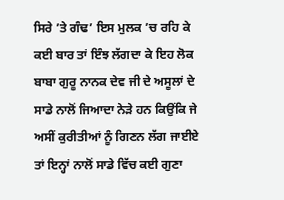ਸਿਰੇ ’ਤੇ ਗੰਢ’ ਇਸ ਮੁਲਕ ’ਚ ਰਹਿ ਕੇ ਕਈ ਬਾਰ ਤਾਂ ਇੰਝ ਲੱਗਦਾ ਕੇ ਇਹ ਲੋਕ ਬਾਬਾ ਗੁਰੂ ਨਾਨਕ ਦੇਵ ਜੀ ਦੇ ਅਸੂਲਾਂ ਦੇ ਸਾਡੇ ਨਾਲੋਂ ਜਿਆਦਾ ਨੇੜੇ ਹਨ ਕਿਉਂਕਿ ਜੇ ਅਸੀਂ ਕੁਰੀਤੀਆਂ ਨੂੰ ਗਿਣਨ ਲੱਗ ਜਾਈਏ ਤਾਂ ਇਨ੍ਹਾਂ ਨਾਲੋਂ ਸਾਡੇ ਵਿੱਚ ਕਈ ਗੁਣਾ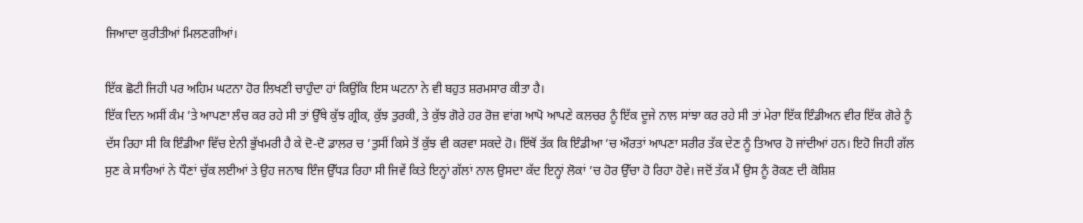ਜਿਆਦਾ ਕੁਰੀਤੀਆਂ ਮਿਲਣਗੀਆਂ।

ਇੱਕ ਛੋਟੀ ਜਿਹੀ ਪਰ ਅਹਿਮ ਘਟਨਾ ਹੋਰ ਲਿਖਣੀ ਚਾਹੁੰਦਾ ਹਾਂ ਕਿਉਂਕਿ ਇਸ ਘਟਨਾ ਨੇ ਵੀ ਬਹੁਤ ਸ਼ਰਮਸਾਰ ਕੀਤਾ ਹੈ।
ਇੱਕ ਦਿਨ ਅਸੀਂ ਕੰਮ ’ਤੇ ਆਪਣਾ ਲੰਚ ਕਰ ਰਹੇ ਸੀ ਤਾਂ ਉੱਥੇ ਕੁੱਝ ਗ੍ਰੀਕ, ਕੁੱਝ ਤੁਰਕੀ, ਤੇ ਕੁੱਝ ਗੋਰੇ ਹਰ ਰੋਜ਼ ਵਾਂਗ ਆਪੋ ਆਪਣੇ ਕਲਚਰ ਨੂੰ ਇੱਕ ਦੂਜੇ ਨਾਲ ਸਾਂਝਾ ਕਰ ਰਹੇ ਸੀ ਤਾਂ ਮੇਰਾ ਇੱਕ ਇੰਡੀਅਨ ਵੀਰ ਇੱਕ ਗੋਰੇ ਨੂੰ ਦੱਸ ਰਿਹਾ ਸੀ ਕਿ ਇੰਡੀਆ ਵਿੱਚ ਏਨੀ ਭੁੱਖਮਰੀ ਹੈ ਕੇ ਦੋ-ਦੋ ਡਾਲਰ ਚ ’ਤੁਸੀਂ ਕਿਸੇ ਤੋਂ ਕੁੱਝ ਵੀ ਕਰਵਾ ਸਕਦੇ ਹੋ। ਇੱਥੋਂ ਤੱਕ ਕਿ ਇੰਡੀਆ ’ਚ ਔਰਤਾਂ ਆਪਣਾ ਸਰੀਰ ਤੱਕ ਦੇਣ ਨੂੰ ਤਿਆਰ ਹੋ ਜਾਂਦੀਆਂ ਹਨ। ਇਹੋ ਜਿਹੀ ਗੱਲ ਸੁਣ ਕੇ ਸਾਰਿਆਂ ਨੇ ਧੌਣਾਂ ਚੁੱਕ ਲਈਆਂ ਤੇ ਉਹ ਜਨਾਬ ਇੰਜ ਉੱਧੜ ਰਿਹਾ ਸੀ ਜਿਵੇਂ ਕਿਤੇ ਇਨ੍ਹਾਂ ਗੱਲਾਂ ਨਾਲ ਉਸਦਾ ਕੱਦ ਇਨ੍ਹਾਂ ਲੋਕਾਂ ’ਚ ਹੋਰ ਉੱਚਾ ਹੋ ਰਿਹਾ ਹੋਵੇ। ਜਦੋਂ ਤੱਕ ਮੈਂ ਉਸ ਨੂੰ ਰੋਕਣ ਦੀ ਕੋਸ਼ਿਸ਼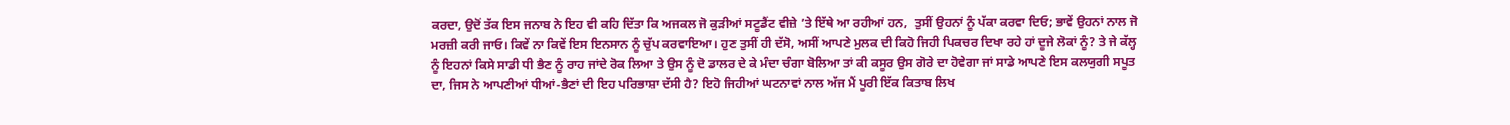ਕਰਦਾ, ਉਦੋਂ ਤੱਕ ਇਸ ਜਨਾਬ ਨੇ ਇਹ ਵੀ ਕਹਿ ਦਿੱਤਾ ਕਿ ਅਜਕਲ ਜੋ ਕੁੜੀਆਂ ਸਟੂਡੈਂਟ ਵੀਜ਼ੇ ’ਤੇ ਇੱਥੇ ਆ ਰਹੀਆਂ ਹਨ,  ਤੁਸੀਂ ਉਹਨਾਂ ਨੂੰ ਪੱਕਾ ਕਰਵਾ ਦਿਓ; ਭਾਵੇਂ ਉਹਨਾਂ ਨਾਲ ਜੋ ਮਰਜ਼ੀ ਕਰੀ ਜਾਓ। ਕਿਵੇਂ ਨਾ ਕਿਵੇਂ ਇਸ ਇਨਸਾਨ ਨੂੰ ਚੁੱਪ ਕਰਵਾਇਆ। ਹੁਣ ਤੁਸੀਂ ਹੀ ਦੱਸੋ, ਅਸੀਂ ਆਪਣੇ ਮੁਲਕ ਦੀ ਕਿਹੋ ਜਿਹੀ ਪਿਕਚਰ ਦਿਖਾ ਰਹੇ ਹਾਂ ਦੂਜੇ ਲੋਕਾਂ ਨੂੰ? ਤੇ ਜੇ ਕੱਲ੍ਹ ਨੂੰ ਇਹਨਾਂ ਕਿਸੇ ਸਾਡੀ ਧੀ ਭੈਣ ਨੂੰ ਰਾਹ ਜਾਂਦੇ ਰੋਕ ਲਿਆ ਤੇ ਉਸ ਨੂੰ ਦੋ ਡਾਲਰ ਦੇ ਕੇ ਮੰਦਾ ਚੰਗਾ ਬੋਲਿਆ ਤਾਂ ਕੀ ਕਸੂਰ ਉਸ ਗੋਰੇ ਦਾ ਹੋਵੇਗਾ ਜਾਂ ਸਾਡੇ ਆਪਣੇ ਇਸ ਕਲਯੁਗੀ ਸਪੂਤ ਦਾ, ਜਿਸ ਨੇ ਆਪਣੀਆਂ ਧੀਆਂ-ਭੈਣਾਂ ਦੀ ਇਹ ਪਰਿਭਾਸ਼ਾ ਦੱਸੀ ਹੈ? ਇਹੋ ਜਿਹੀਆਂ ਘਟਨਾਵਾਂ ਨਾਲ ਅੱਜ ਮੈਂ ਪੂਰੀ ਇੱਕ ਕਿਤਾਬ ਲਿਖ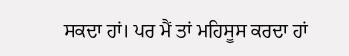ਸਕਦਾ ਹਾਂ। ਪਰ ਮੈਂ ਤਾਂ ਮਹਿਸੂਸ ਕਰਦਾ ਹਾਂ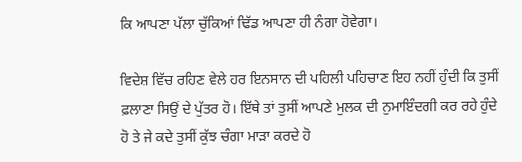ਕਿ ਆਪਣਾ ਪੱਲਾ ਚੁੱਕਿਆਂ ਢਿੱਡ ਆਪਣਾ ਹੀ ਨੰਗਾ ਹੋਵੇਗਾ।

ਵਿਦੇਸ਼ ਵਿੱਚ ਰਹਿਣ ਵੇਲੇ ਹਰ ਇਨਸਾਨ ਦੀ ਪਹਿਲੀ ਪਹਿਚਾਣ ਇਹ ਨਹੀਂ ਹੁੰਦੀ ਕਿ ਤੁਸੀਂ ਫ਼ਲਾਣਾ ਸਿਉਂ ਦੇ ਪੁੱਤਰ ਹੋ। ਇੱਥੇ ਤਾਂ ਤੁਸੀਂ ਆਪਣੇ ਮੁਲਕ ਦੀ ਨੁਮਾਇੰਦਗੀ ਕਰ ਰਹੇ ਹੁੰਦੇ ਹੋ ਤੇ ਜੇ ਕਦੇ ਤੁਸੀਂ ਕੁੱਝ ਚੰਗਾ ਮਾੜਾ ਕਰਦੇ ਹੋ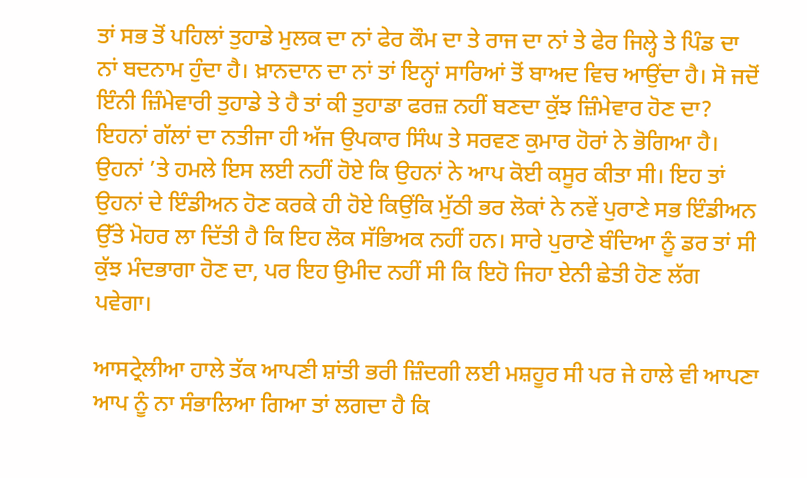ਤਾਂ ਸਭ ਤੋਂ ਪਹਿਲਾਂ ਤੁਹਾਡੇ ਮੁਲਕ ਦਾ ਨਾਂ ਫੇਰ ਕੌਮ ਦਾ ਤੇ ਰਾਜ ਦਾ ਨਾਂ ਤੇ ਫੇਰ ਜਿਲ੍ਹੇ ਤੇ ਪਿੰਡ ਦਾ ਨਾਂ ਬਦਨਾਮ ਹੁੰਦਾ ਹੈ। ਖ਼ਾਨਦਾਨ ਦਾ ਨਾਂ ਤਾਂ ਇਨ੍ਹਾਂ ਸਾਰਿਆਂ ਤੋਂ ਬਾਅਦ ਵਿਚ ਆਉਂਦਾ ਹੈ। ਸੋ ਜਦੋਂ ਇੰਨੀ ਜ਼ਿੰਮੇਵਾਰੀ ਤੁਹਾਡੇ ਤੇ ਹੈ ਤਾਂ ਕੀ ਤੁਹਾਡਾ ਫਰਜ਼ ਨਹੀਂ ਬਣਦਾ ਕੁੱਝ ਜ਼ਿੰਮੇਵਾਰ ਹੋਣ ਦਾ? ਇਹਨਾਂ ਗੱਲਾਂ ਦਾ ਨਤੀਜਾ ਹੀ ਅੱਜ ਉਪਕਾਰ ਸਿੰਘ ਤੇ ਸਰਵਣ ਕੁਮਾਰ ਹੋਰਾਂ ਨੇ ਭੋਗਿਆ ਹੈ। ਉਹਨਾਂ ’ਤੇ ਹਮਲੇ ਇਸ ਲਈ ਨਹੀਂ ਹੋਏ ਕਿ ਉਹਨਾਂ ਨੇ ਆਪ ਕੋਈ ਕਸੂਰ ਕੀਤਾ ਸੀ। ਇਹ ਤਾਂ ਉਹਨਾਂ ਦੇ ਇੰਡੀਅਨ ਹੋਣ ਕਰਕੇ ਹੀ ਹੋਏ ਕਿਉਂਕਿ ਮੁੱਠੀ ਭਰ ਲੋਕਾਂ ਨੇ ਨਵੇਂ ਪੁਰਾਣੇ ਸਭ ਇੰਡੀਅਨ ਉੱਤੇ ਮੋਹਰ ਲਾ ਦਿੱਤੀ ਹੈ ਕਿ ਇਹ ਲੋਕ ਸੱਭਿਅਕ ਨਹੀਂ ਹਨ। ਸਾਰੇ ਪੁਰਾਣੇ ਬੰਦਿਆ ਨੂੰ ਡਰ ਤਾਂ ਸੀ ਕੁੱਝ ਮੰਦਭਾਗਾ ਹੋਣ ਦਾ, ਪਰ ਇਹ ਉਮੀਦ ਨਹੀਂ ਸੀ ਕਿ ਇਹੋ ਜਿਹਾ ਏਨੀ ਛੇਤੀ ਹੋਣ ਲੱਗ ਪਵੇਗਾ।

ਆਸਟ੍ਰੇਲੀਆ ਹਾਲੇ ਤੱਕ ਆਪਣੀ ਸ਼ਾਂਤੀ ਭਰੀ ਜ਼ਿੰਦਗੀ ਲਈ ਮਸ਼ਹੂਰ ਸੀ ਪਰ ਜੇ ਹਾਲੇ ਵੀ ਆਪਣਾ ਆਪ ਨੂੰ ਨਾ ਸੰਭਾਲਿਆ ਗਿਆ ਤਾਂ ਲਗਦਾ ਹੈ ਕਿ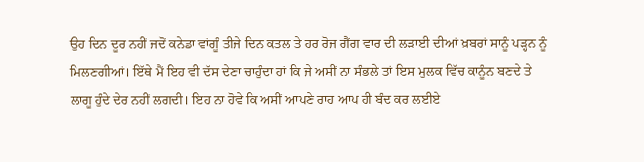ਉਹ ਦਿਨ ਦੂਰ ਨਹੀਂ ਜਦੋਂ ਕਨੇਡਾ ਵਾਂਗੂੰ ਤੀਜੇ ਦਿਨ ਕਤਲ ਤੇ ਹਰ ਰੋਜ ਗੈਂਗ ਵਾਰ ਦੀ ਲੜਾਈ ਦੀਆਂ ਖ਼ਬਰਾਂ ਸਾਨੂੰ ਪੜ੍ਹਨ ਨੂੰ ਮਿਲਣਗੀਆਂ। ਇੱਥੇ ਮੈਂ ਇਹ ਵੀ ਦੱਸ ਦੇਣਾ ਚਾਹੁੰਦਾ ਹਾਂ ਕਿ ਜੇ ਅਸੀਂ ਨਾ ਸੰਭਲੇ ਤਾਂ ਇਸ ਮੁਲਕ ਵਿੱਚ ਕਾਨੂੰਨ ਬਣਦੇ ਤੇ ਲਾਗੂ ਹੁੰਦੇ ਦੇਰ ਨਹੀਂ ਲਗਦੀ। ਇਹ ਨਾ ਹੋਵੇ ਕਿ ਅਸੀਂ ਆਪਣੇ ਰਾਹ ਆਪ ਹੀ ਬੰਦ ਕਰ ਲਈਏ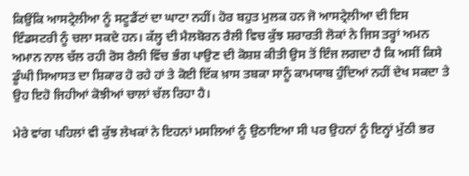ਕਿਉਂਕਿ ਆਸਟ੍ਰੇਲੀਆ ਨੂੰ ਸਟੂਡੈਂਟਾਂ ਦਾ ਘਾਟਾ ਨਹੀਂ। ਹੋਰ ਬਹੁਤ ਮੁਲਕ ਹਨ ਜੋ ਆਸਟ੍ਰੇਲੀਆ ਦੀ ਇਸ ਇੰਡਸਟਰੀ ਨੂੰ ਚਲਾ ਸਕਦੇ ਹਨ। ਕੱਲ੍ਹ ਦੀ ਮੈਲਬੋਰਨ ਰੈਲੀ ਵਿਚ ਕੁੱਝ ਸ਼ਰਾਰਤੀ ਲੋਕਾਂ ਨੇ ਜਿਸ ਤਰ੍ਹਾਂ ਅਮਨ ਅਮਾਨ ਨਾਲ ਚੱਲ ਰਹੀ ਰੋਸ ਰੈਲੀ ਵਿੱਚ ਭੰਗ ਪਾਉਣ ਦੀ ਕੋਸ਼ਸ਼ ਕੀਤੀ ਉਸ ਤੋਂ ਇੰਜ ਲਗਦਾ ਹੈ ਕਿ ਅਸੀਂ ਕਿਸੇ ਡੂੰਘੀ ਸਿਆਸਤ ਦਾ ਸ਼ਿਕਾਰ ਹੋ ਰਹੇ ਹਾਂ ਤੇ ਕੋਈ ਇੱਕ ਖ਼ਾਸ ਤਬਕਾ ਸਾਨੂੰ ਕਾਮਯਾਬ ਹੁੰਦਿਆਂ ਨਹੀਂ ਦੇਖ ਸਕਦਾ ਤੇ ਉਹ ਇਹੋ ਜਿਹੀਆਂ ਕੋਝੀਆਂ ਚਾਲਾਂ ਚੱਲ ਰਿਹਾ ਹੈ।

ਮੇਰੇ ਵਾਂਗ ਪਹਿਲਾਂ ਵੀ ਕੁੱਝ ਲੇਖਕਾਂ ਨੇ ਇਹਨਾਂ ਮਸਲਿਆਂ ਨੂੰ ਉਠਾਇਆ ਸੀ ਪਰ ਉਹਨਾਂ ਨੂੰ ਇਨ੍ਹਾਂ ਮੁੱਠੀ ਭਰ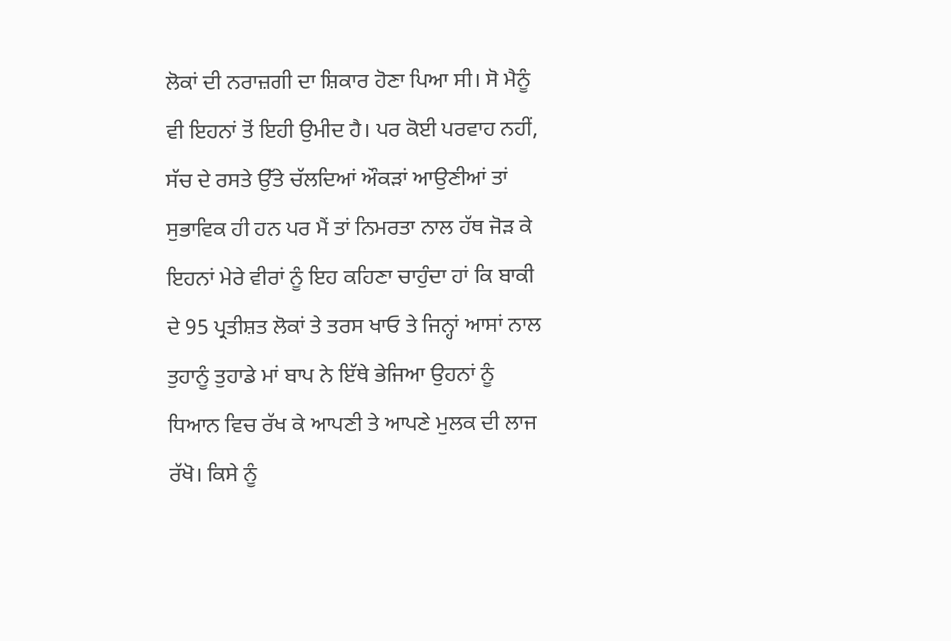ਲੋਕਾਂ ਦੀ ਨਰਾਜ਼ਗੀ ਦਾ ਸ਼ਿਕਾਰ ਹੋਣਾ ਪਿਆ ਸੀ। ਸੋ ਮੈਨੂੰ ਵੀ ਇਹਨਾਂ ਤੋਂ ਇਹੀ ਉਮੀਦ ਹੈ। ਪਰ ਕੋਈ ਪਰਵਾਹ ਨਹੀਂ, ਸੱਚ ਦੇ ਰਸਤੇ ਉੱਤੇ ਚੱਲਦਿਆਂ ਔਕੜਾਂ ਆਉਣੀਆਂ ਤਾਂ ਸੁਭਾਵਿਕ ਹੀ ਹਨ ਪਰ ਮੈਂ ਤਾਂ ਨਿਮਰਤਾ ਨਾਲ ਹੱਥ ਜੋੜ ਕੇ ਇਹਨਾਂ ਮੇਰੇ ਵੀਰਾਂ ਨੂੰ ਇਹ ਕਹਿਣਾ ਚਾਹੁੰਦਾ ਹਾਂ ਕਿ ਬਾਕੀ ਦੇ 95 ਪ੍ਰਤੀਸ਼ਤ ਲੋਕਾਂ ਤੇ ਤਰਸ ਖਾਓ ਤੇ ਜਿਨ੍ਹਾਂ ਆਸਾਂ ਨਾਲ ਤੁਹਾਨੂੰ ਤੁਹਾਡੇ ਮਾਂ ਬਾਪ ਨੇ ਇੱਥੇ ਭੇਜਿਆ ਉਹਨਾਂ ਨੂੰ ਧਿਆਨ ਵਿਚ ਰੱਖ ਕੇ ਆਪਣੀ ਤੇ ਆਪਣੇ ਮੁਲਕ ਦੀ ਲਾਜ ਰੱਖੋ। ਕਿਸੇ ਨੂੰ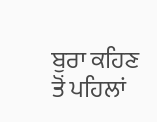ਬੁਰਾ ਕਹਿਣ ਤੋਂ ਪਹਿਲਾਂ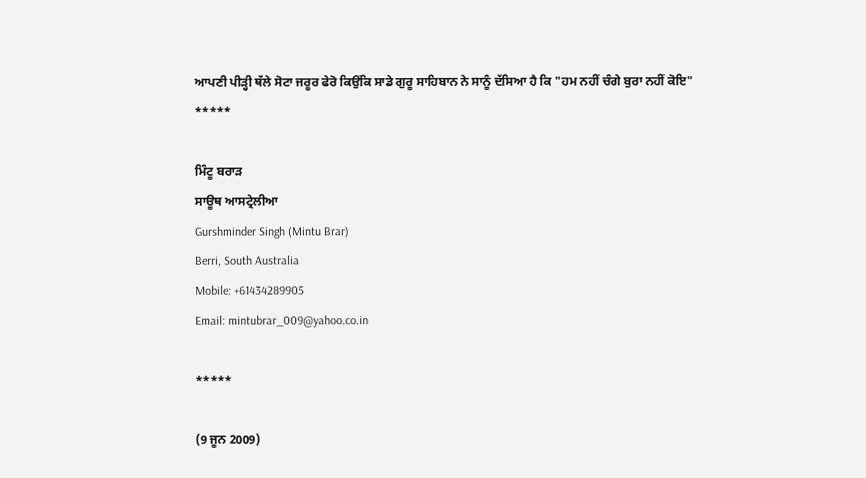ਆਪਣੀ ਪੀੜ੍ਹੀ ਥੱਲੇ ਸੋਟਾ ਜਰੂਰ ਫੇਰੋ ਕਿਉਂਕਿ ਸਾਡੇ ਗੁਰੂ ਸਾਹਿਬਾਨ ਨੇ ਸਾਨੂੰ ਦੱਸਿਆ ਹੈ ਕਿ "ਹਮ ਨਹੀਂ ਚੰਗੇ ਬੁਰਾ ਨਹੀਂ ਕੋਇ"
*****

ਮਿੰਟੂ ਬਰਾੜ
ਸਾਊਥ ਆਸਟ੍ਰੇਲੀਆ
Gurshminder Singh (Mintu Brar)
Berri, South Australia
Mobile: +61434289905
Email: mintubrar_009@yahoo.co.in

*****

(9 ਜੂਨ 2009)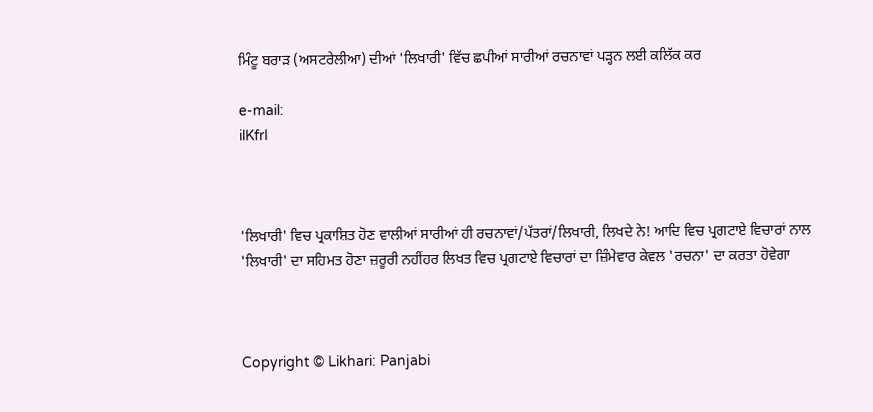ਮਿੰਟੂ ਬਰਾੜ (ਅਸਟਰੇਲੀਆ) ਦੀਆਂ 'ਲਿਖਾਰੀ' ਵਿੱਚ ਛਪੀਆਂ ਸਾਰੀਆਂ ਰਚਨਾਵਾਂ ਪੜ੍ਹਨ ਲਈ ਕਲਿੱਕ ਕਰ

e-mail:
ilKfrI



'ਲਿਖਾਰੀ' ਵਿਚ ਪ੍ਰਕਾਸ਼ਿਤ ਹੋਣ ਵਾਲੀਆਂ ਸਾਰੀਆਂ ਹੀ ਰਚਨਾਵਾਂ/ਪੱਤਰਾਂ/ਲਿਖਾਰੀ, ਲਿਖਦੇ ਨੇ! ਆਦਿ ਵਿਚ ਪ੍ਰਗਟਾਏ ਵਿਚਾਰਾਂ ਨਾਲ 'ਲਿਖਾਰੀ' ਦਾ ਸਹਿਮਤ ਹੋਣਾ ਜ਼ਰੂਰੀ ਨਹੀਂਹਰ ਲਿਖਤ ਵਿਚ ਪ੍ਰਗਟਾਏ ਵਿਚਾਰਾਂ ਦਾ ਜ਼ਿੰਮੇਵਾਰ ਕੇਵਲ 'ਰਚਨਾ' ਦਾ ਕਰਤਾ ਹੋਵੇਗਾ



Copyright © Likhari: Panjabi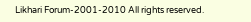Likhari Forum-2001-2010 All rights reserved.